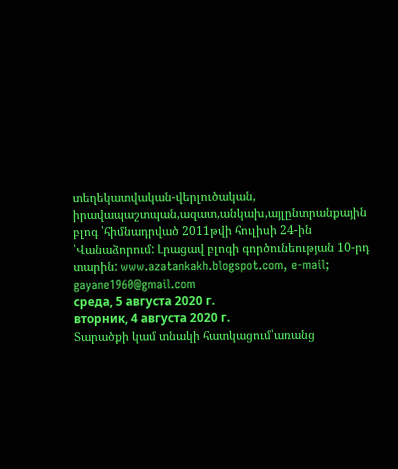տեղեկատվական-վերլուծական, իրավապաշտպան,ազատ,անկախ,այլընտրանքային բլոգ ՝հիմնադրված 2011թվի հուլիսի 24-ին ՝Վանաձորում: Լրացավ բլոգի գործունեության 10-րդ տարին: www.azatankakh.blogspot.com, e-mail; gayane1960@gmail.com
среда, 5 августа 2020 г.
вторник, 4 августа 2020 г.
Տարածքի կամ տնակի հատկացում՝առանց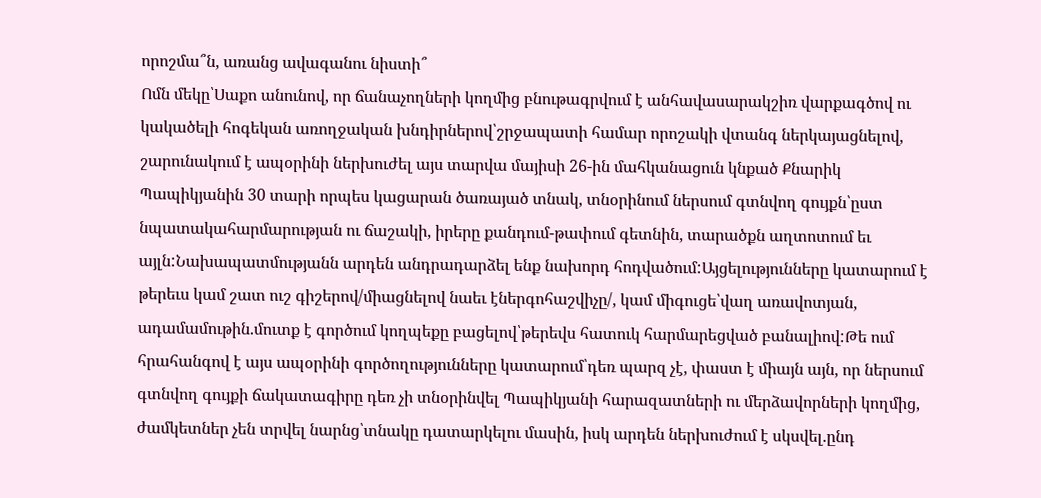որոշմա՞ն, առանց ավագանու նիստի՞
Ոմն մեկը՝Սաքո անունով, որ ճանաչողների կողմից բնութագրվում է անհավասարակշիռ վարքագծով ու կակածելի հոգեկան առողջական խնդիրներով՝շրջապատի համար որոշակի վտանգ ներկայացնելով, շարունակում է ապօրինի ներխուժել այս տարվա մայիսի 26-ին մահկանացուն կնքած Քնարիկ Պապիկյանին 30 տարի որպես կացարան ծառայած տնակ, տնօրինում ներսում գտնվող գույքն՝ըստ նպատակահարմարության ու ճաշակի, իրերը քանդում-թափում գետնին, տարածքն աղտոտում եւ այլն:Նախապատմությանն արդեն անդրադարձել ենք նախորդ հոդվածում:Այցելությունները կատարում է թերեւս կամ շատ ուշ գիշերով/միացնելով նաեւ էներգոհաշվիչը/, կամ միգուցե՝վաղ առավոտյան, ադամամութին.մուտք է գործում կողպեքը բացելով՝թերեվս հատուկ հարմարեցված բանալիով:Թե ում հրահանգով է այս ապօրինի գործողությունները կատարում՝դեռ պարզ չէ, փաստ է միայն այն, որ ներսում գտնվող գույքի ճակատագիրը դեռ չի տնօրինվել Պապիկյանի հարազատների ու մերձավորների կողմից, ժամկետներ չեն տրվել նարնց՝տնակը դատարկելու մասին, իսկ արդեն ներխուժում է սկսվել.ընդ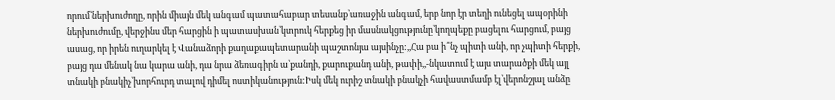որում՝ներխուժողը, որին միայն մեկ անգամ պատահաբար տեսանք՝առաջին անգամ, երբ նոր էր տեղի ունեցել ապօրինի ներխուժումը, վերջինս մեր հարցին ի պատասխան՝կտրուկ հերքեց իր մասնակցությունը՝կողպեքը բացելու հարցում, բայց ասաց, որ իրեն ուղարկել է Վանաձորի քաղաքապետարանի պաշտոնյա այսինչը:,,Հա բա ի՞նչ պիտի անի, որ չպիտի հերքի, բայց դա մենակ նա կարա անի, դա նրա ձեռագիրն ա՝քանդի, քարուքանդ անի, թափի,,-նկատում է այս տարածքի մեկ այլ տնակի բնակիչ՝խորհուրդ տալով դիմել ոստիկանություն:Իսկ մեկ ուրիշ տնակի բնակչի հավաստմամբ էլ՝վերոնշյալ անձը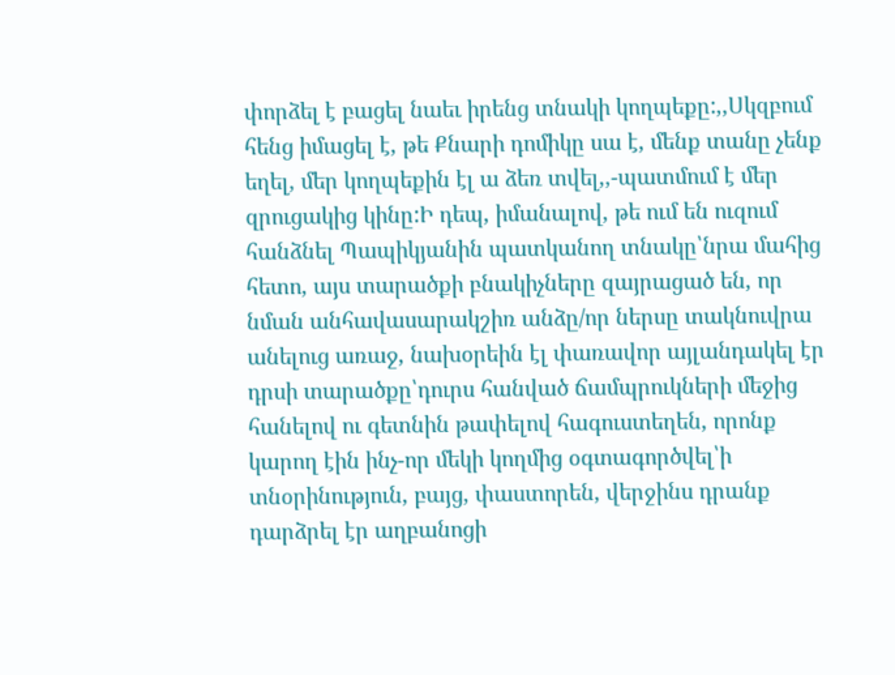փորձել է բացել նաեւ իրենց տնակի կողպեքը:,,Սկզբում հենց իմացել է, թե Քնարի դոմիկը սա է, մենք տանը չենք եղել, մեր կողպեքին էլ ա ձեռ տվել,,-պատմում է մեր զրուցակից կինը:Ի դեպ, իմանալով, թե ում են ուզում հանձնել Պապիկյանին պատկանող տնակը՝նրա մահից հետո, այս տարածքի բնակիչները զայրացած են, որ նման անհավասարակշիռ անձը/որ ներսը տակնուվրա անելուց առաջ, նախօրեին էլ փառավոր այլանդակել էր դրսի տարածքը՝դուրս հանված ճամպրուկների մեջից հանելով ու գետնին թափելով հագուստեղեն, որոնք կարող էին ինչ-որ մեկի կողմից օգտագործվել՝ի տնօրինություն, բայց, փաստորեն, վերջինս դրանք դարձրել էր աղբանոցի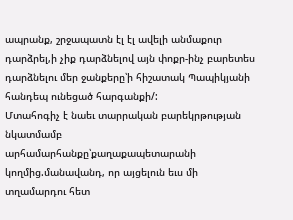ապրանք, շրջապատն էլ էլ ավելի անմաքուր դարձրել,ի չիք դարձնելով այն փոքր-ինչ բարետես դարձնելու մեր ջանքերը՝ի հիշատակ Պապիկյանի հանդեպ ունեցած հարգանքի/:
Մտահոգիչ է նաեւ տարրական բարեկրթության նկատմամբ արհամարհանքը՝քաղաքապետարանի կողմից.մանավանդ, որ այցելուն եւս մի տղամարդու հետ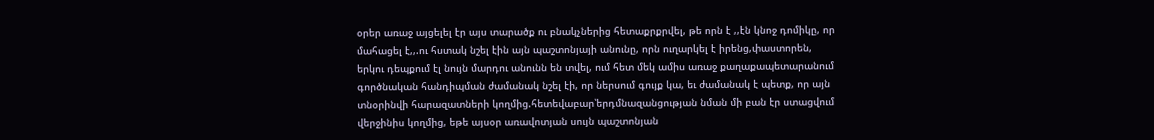օրեր առաջ այցելել էր այս տարածք ու բնակչներից հետաքրքրվել, թե որն է ,,էն կնոջ դոմիկը, որ մահացել է,,.ու հստակ նշել էին այն պաշտոնյայի անունը, որն ուղարկել է իրենց,փաստորեն, երկու դեպքում էլ նույն մարդու անունն են տվել, ում հետ մեկ ամիս առաջ քաղաքապետարանում գործնական հանդիպման ժամանակ նշել էի, որ ներսում գույք կա, եւ ժամանակ է պետք, որ այն տնօրինվի հարազատների կողմից.հետեվաբար՝երդմնազանցության նման մի բան էր ստացվում վերջինիս կողմից, եթե այսօր առավոտյան սույն պաշտոնյան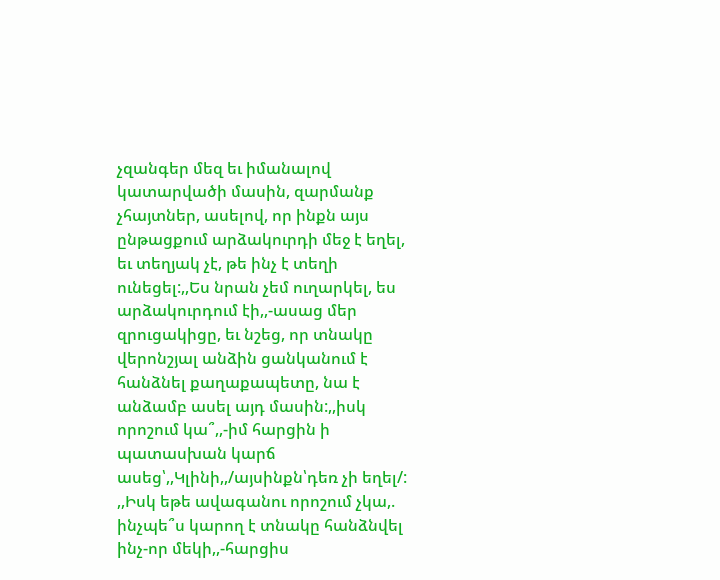չզանգեր մեզ եւ իմանալով կատարվածի մասին, զարմանք չհայտներ, ասելով, որ ինքն այս ընթացքում արձակուրդի մեջ է եղել, եւ տեղյակ չէ, թե ինչ է տեղի ունեցել:,,Ես նրան չեմ ուղարկել, ես արձակուրդում էի,,-ասաց մեր զրուցակիցը, եւ նշեց, որ տնակը վերոնշյալ անձին ցանկանում է հանձնել քաղաքապետը, նա է անձամբ ասել այդ մասին:,,իսկ որոշում կա՞,,-իմ հարցին ի պատասխան կարճ ասեց՝,,Կլինի,,/այսինքն՝դեռ չի եղել/:
,,Իսկ եթե ավագանու որոշում չկա,. ինչպե՞ս կարող է տնակը հանձնվել ինչ-որ մեկի,,-հարցիս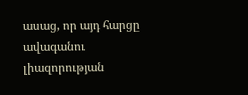ասաց, որ այդ հարցը ավագանու լիազորության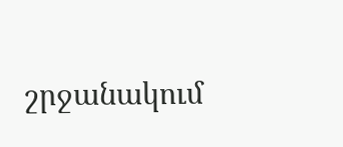շրջանակում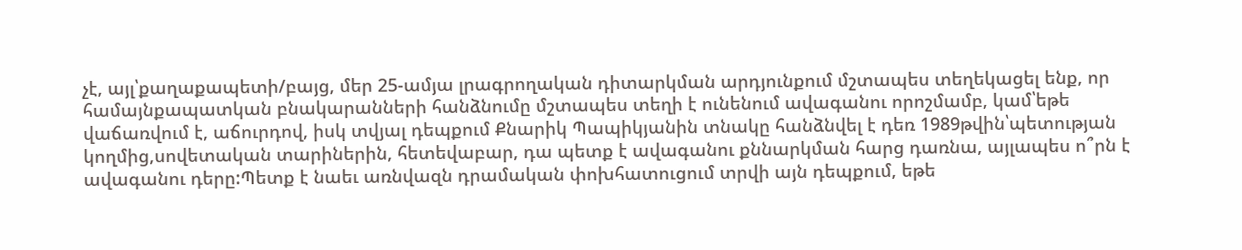չէ, այլ՝քաղաքապետի/բայց, մեր 25-ամյա լրագրողական դիտարկման արդյունքում մշտապես տեղեկացել ենք, որ համայնքապատկան բնակարանների հանձնումը մշտապես տեղի է ունենում ավագանու որոշմամբ, կամ՝եթե վաճառվում է, աճուրդով, իսկ տվյալ դեպքում Քնարիկ Պապիկյանին տնակը հանձնվել է դեռ 1989թվին՝պետության կողմից,սովետական տարիներին, հետեվաբար, դա պետք է ավագանու քննարկման հարց դառնա, այլապես ո՞րն է ավագանու դերը:Պետք է նաեւ առնվազն դրամական փոխհատուցում տրվի այն դեպքում, եթե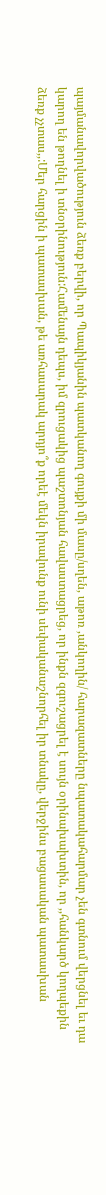պայմանավորվածություն ձեռք բերվի, որ Պապիկյանին պատկանող գույքի մի մասը/սղեն, աթոռ ,անկողին/ հարազատները նպատակահարմար չեն գտնում վերցնել եւ դա կարող են թողնել ի տնօրինություն:Համենայն դեպս, իմ զրուցակից պաշտոնյան հավաստացրեց, որ ինքն զգուշացրել է սույն օրինախախտին, որ ,,հանկարծ կողպեքին ձեռք չչտաս,,:Մեր հարցին ի պատասխան, թե առհասարակ արդյո՞ք որեէ մեկն իրավունք ունի սեփականաշնորհել իր տնակը, վերջինս բացասական պատասխան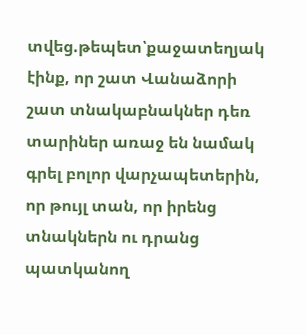տվեց.թեպետ՝քաջատեղյակ էինք, որ շատ Վանաձորի շատ տնակաբնակներ դեռ տարիներ առաջ են նամակ գրել բոլոր վարչապետերին, որ թույլ տան, որ իրենց տնակներն ու դրանց պատկանող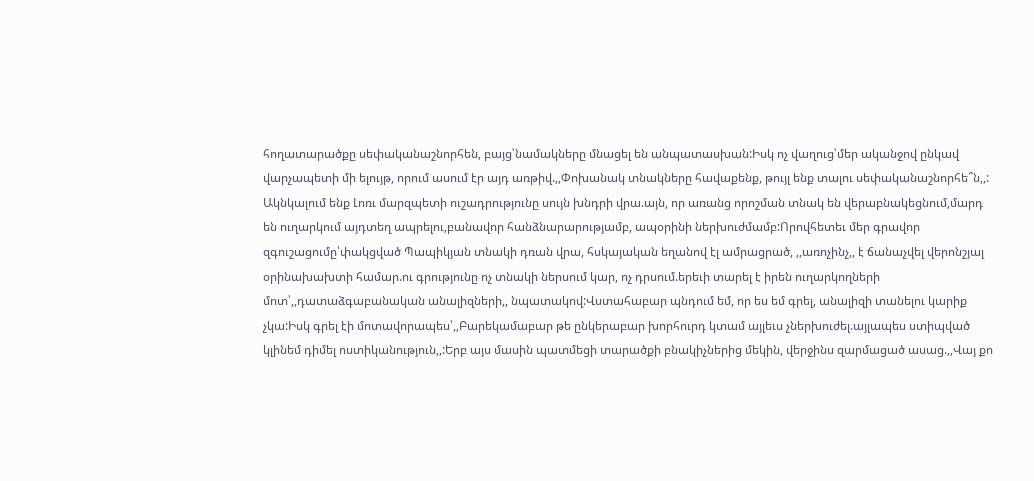հողատարածքը սեփականաշնորհեն, բայց՝նամակները մնացել են անպատասխան:Իսկ ոչ վաղուց՝մեր ականջով ընկավ վարչապետի մի ելույթ, որում ասում էր այդ առթիվ.,,Փոխանակ տնակները հավաքենք, թույլ ենք տալու սեփականաշնորհե՞ն,,:
Ակնկալում ենք Լոռւ մարզպետի ուշադրությունը սույն խնդրի վրա.այն, որ առանց որոշման տնակ են վերաբնակեցնում,մարդ են ուղարկում այդտեղ ապրելու,բանավոր հանձնարարությամբ, ապօրինի ներխուժմամբ:Որովհետեւ մեր գրավոր զգուշացումը՝փակցված Պապիկյան տնակի դռան վրա, հսկայական եղանով էլ ամրացրած, ,,առոչինչ,, է ճանաչվել վերոնշյալ օրինախախտի համար.ու գրությունը ոչ տնակի ներսում կար, ոչ դրսում.երեւի տարել է իրեն ուղարկողների մոտ՝,,դատաձգաբանական անալիզների,, նպատակով:Վստահաբար պնդում եմ, որ ես եմ գրել, անալիզի տանելու կարիք չկա:Իսկ գրել էի մոտավորապես՝,,Բարեկամաբար թե ընկերաբար խորհուրդ կտամ այլեւս չներխուժել.այլապես ստիպված կլինեմ դիմել ոստիկանություն,,:Երբ այս մասին պատմեցի տարածքի բնակիչներից մեկին, վերջինս զարմացած ասաց.,,Վայ քո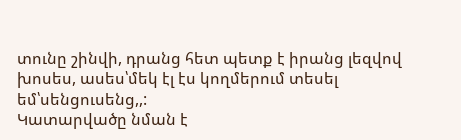տունը շինվի, դրանց հետ պետք է իրանց լեզվով խոսես, ասես՝մեկ էլ էս կողմերում տեսել եմ՝սենցուսենց,,:
Կատարվածը նման է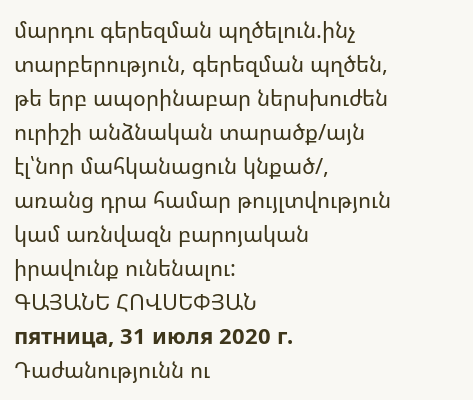մարդու գերեզման պղծելուն.ինչ տարբերություն, գերեզման պղծեն, թե երբ ապօրինաբար ներսխուժեն ուրիշի անձնական տարածք/այն էլ՝նոր մահկանացուն կնքած/, առանց դրա համար թույլտվություն կամ առնվազն բարոյական իրավունք ունենալու:
ԳԱՅԱՆԵ ՀՈՎՍԵՓՅԱՆ
пятница, 31 июля 2020 г.
Դաժանությունն ու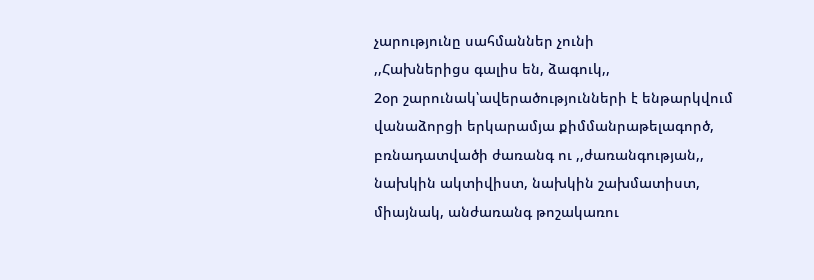չարությունը սահմաններ չունի
,,Հախներիցս գալիս են, ձագուկ,,
2օր շարունակ՝ավերածությունների է ենթարկվում վանաձորցի երկարամյա քիմմանրաթելագործ, բռնադատվածի ժառանգ ու ,,ժառանգության,, նախկին ակտիվիստ, նախկին շախմատիստ, միայնակ, անժառանգ թոշակառու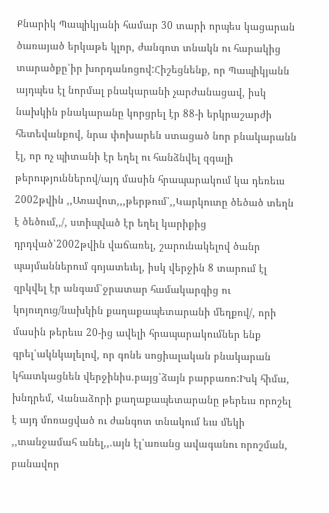Քնարիկ Պապիկյանի համար 30 տարի որպես կացարան ծառայած երկաթե կլոր, ժանգոտ տնակն ու հարակից տարածքը՝իր խորդանոցով:Հիշեցնենք, որ Պապիկյանն այդպես էլ նորմալ բնակարանի չարժանացավ, իսկ նախկին բնակարանը կորցրել էր 88-ի երկրաշարժի հետեվանքով, նրա փոխարեն ստացած նոր բնակարանն էլ, որ ոչ պիտանի էր եղել ու հանձնվել զգալի թերություններով/այդ մասին հրապարակում կա դեռեւս 2002թվին ,,Առավոտ,,,թերթում՝,,Կարկուտը ծեծած տեղն է ծեծում,,/, ստիպված էր եղել կարիքից դրդված՝2002թվին վաճառել, շարունակելով ծանր պայմաններում գոյատեւել, իսկ վերջին 8 տարում էլ զրկվել էր անգամ՝ջրատար համակարգից ու կոյուղուց/նախկին քաղաքապետարանի մեղքով/, որի մասին թերեւս 20-ից ավելի հրապարակումներ ենք գրել՝ակնկալելով, որ գոնե սոցիալական բնակարան կհատկացնեն վերջինիս.բայց՝ձայն բարբառո:Իսկ հիմա, խնդրեմ, Վանաձորի քաղաքապետարանը թերեւս որոշել է այդ մոռացված ու ժանգոտ տնակում եւս մեկի ,,տանջամահ անել,,.այն էլ՝առանց ավագանու որոշման, բանավոր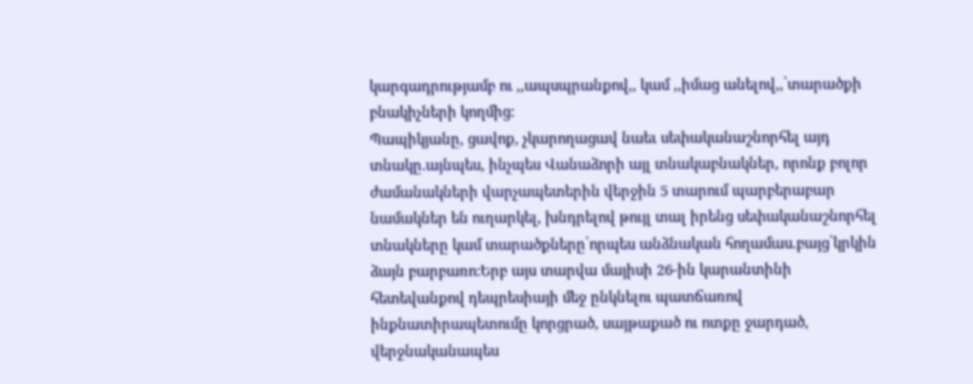կարգադրությամբ ու ,,ապսպրանքով,, կամ ,,իմաց անելով,,՝տարածքի բնակիչների կողմից:
Պապիկյանը, ցավոք, չկարողացավ նաեւ սեփականաշնորհել այդ տնակը.այնպես, ինչպես Վանաձորի այլ տնակաբնակներ, որոնք բոլոր ժամանակների վարչապետերին վերջին 5 տարում պարբերաբար նամակներ են ուղարկել, խնդրելով թույլ տալ իրենց սեփականաշնորհել տնակները կամ տարածքները՝որպես անձնական հողամաս.բայց՝կրկին ձայն բարբառո:Երբ այս տարվա մայիսի 26-ին կարանտինի հետեվանքով դեպրեսիայի մեջ ընկնելու պատճառով ինքնատիրապետումը կորցրած, սայթաքած ու ոտքը ջարդած, վերջնականապես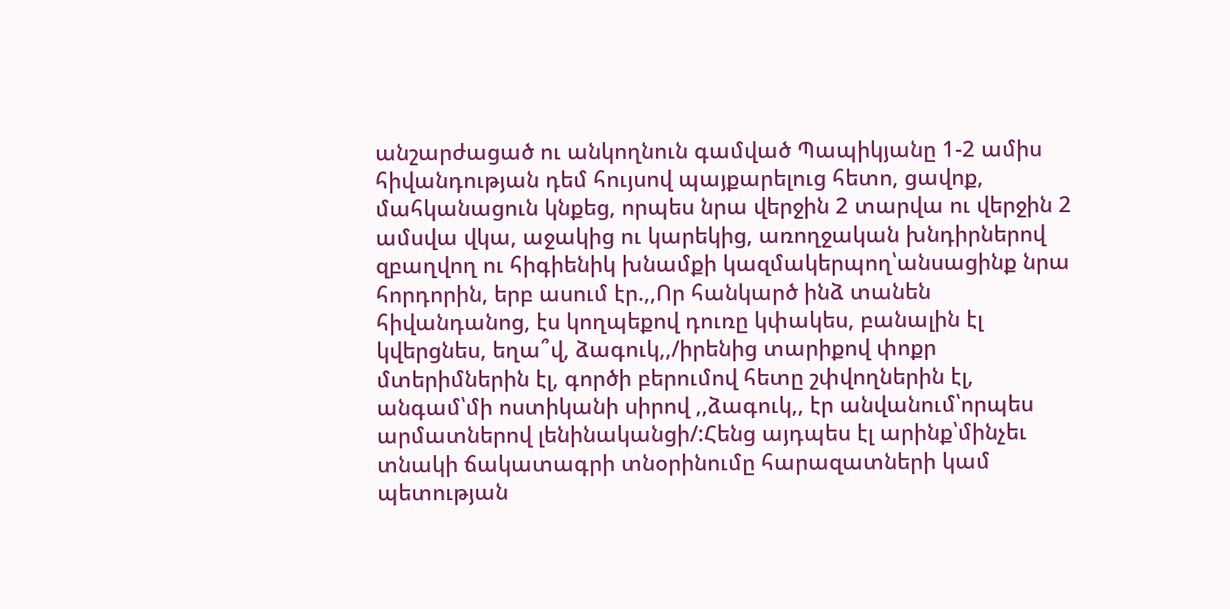անշարժացած ու անկողնուն գամված Պապիկյանը 1-2 ամիս հիվանդության դեմ հույսով պայքարելուց հետո, ցավոք, մահկանացուն կնքեց, որպես նրա վերջին 2 տարվա ու վերջին 2 ամսվա վկա, աջակից ու կարեկից, առողջական խնդիրներով զբաղվող ու հիգիենիկ խնամքի կազմակերպող՝անսացինք նրա հորդորին, երբ ասում էր.,,Որ հանկարծ ինձ տանեն հիվանդանոց, էս կողպեքով դուռը կփակես, բանալին էլ կվերցնես, եղա՞վ, ձագուկ,,/իրենից տարիքով փոքր մտերիմներին էլ, գործի բերումով հետը շփվողներին էլ, անգամ՝մի ոստիկանի սիրով ,,ձագուկ,, էր անվանում՝որպես արմատներով լենինականցի/:Հենց այդպես էլ արինք՝մինչեւ տնակի ճակատագրի տնօրինումը հարազատների կամ պետության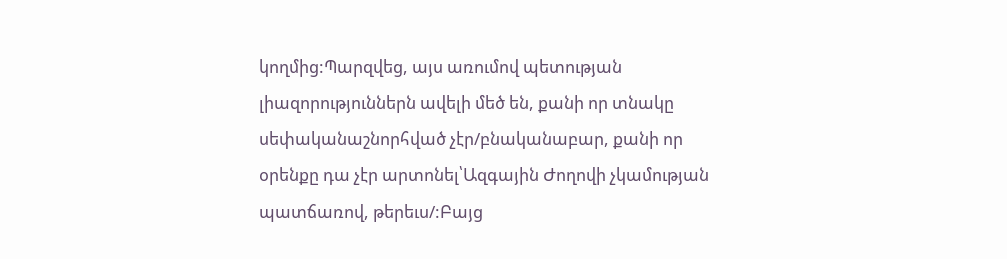կողմից:Պարզվեց, այս առումով պետության լիազորություններն ավելի մեծ են, քանի որ տնակը սեփականաշնորհված չէր/բնականաբար, քանի որ օրենքը դա չէր արտոնել՝Ազգային Ժողովի չկամության պատճառով, թերեւս/:Բայց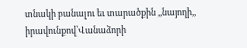տնակի բանալու եւ տարածքին ,,նայողի,, իրավունքով՝Վանաձորի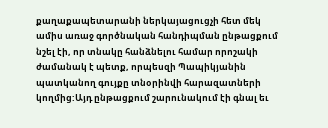քաղաքապետարանի ներկայացուցչի հետ մեկ ամիս առաջ գործնական հանդիպման ընթացքում նշել էի, որ տնակը հանձնելու համար որոշակի ժամանակ է պետք, որպեսզի Պապիկյանին պատկանող գույքը տնօրինվի հարազատների կողմից:Այդ ընթացքում շարունակում էի գնալ եւ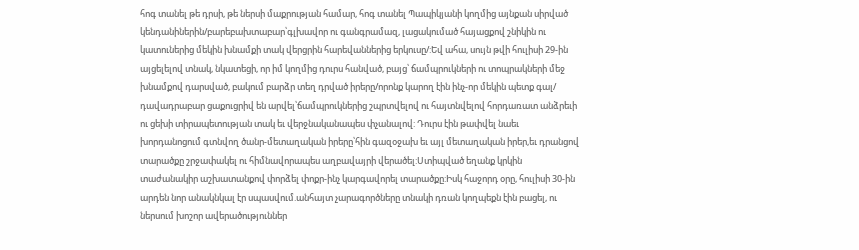հոգ տանել թե դրսի, թե ներսի մաքրության համար, հոգ տանել Պապիկյանի կողմից այնքան սիրված կենդանիներին/բարեբախտաբար՝գլխավոր ու գանգրամազ, լացակումած հայացքով շնիկին ու կատուներից մեկին խնամքի տակ վերցրին հարեվաններից երկուսը/:Եվ ահա, սույն թվի հուլիսի 29-ին այցելելով տնակ, նկատեցի, որ իմ կողմից դուրս հանված, բայց՝ ճամպրուկների ու տոպրակների մեջ խնամքով դարսված, բակում բարձր տեղ դրված իրերը/որոնք կարող էին ինչ-որ մեկին պետք գալ/ դավադրաբար ցաքուցրիվ են արվել՝ճամպրուկներից շպրտվելով ու հայտնվելով հորդառատ անձրեւի ու ցեխի տիրապետության տակ եւ վերջնականապես փչանալով: Դուրս էին թափվել նաեւ խորդանոցում գտնվող ծանր-մետաղական իրերը՝հին գազօջախ եւ այլ մետաղական իրեր,եւ դրանցով տարածքը շրջափակել ու հիմնավորապես աղբավայրի վերածել:Ստիպված եղանք կրկին տաժանակիր աշխատանքով փորձել փոքր-ինչ կարգավորել տարածքը:Իսկ հաջորդ օրը, հուլիսի 30-ին արդեն նոր անակնկալ էր սպասվում.անհայտ չարագործները տնակի դռան կողպեքն էին բացել, ու ներսում խոշոր ավերածություններ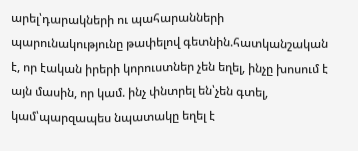արել՝դարակների ու պահարանների պարունակությունը թափելով գետնին.հատկանշական է, որ էական իրերի կորուստներ չեն եղել, ինչը խոսում է այն մասին, որ կամ. ինչ փնտրել են՝չեն գտել, կամ՝պարզապես նպատակը եղել է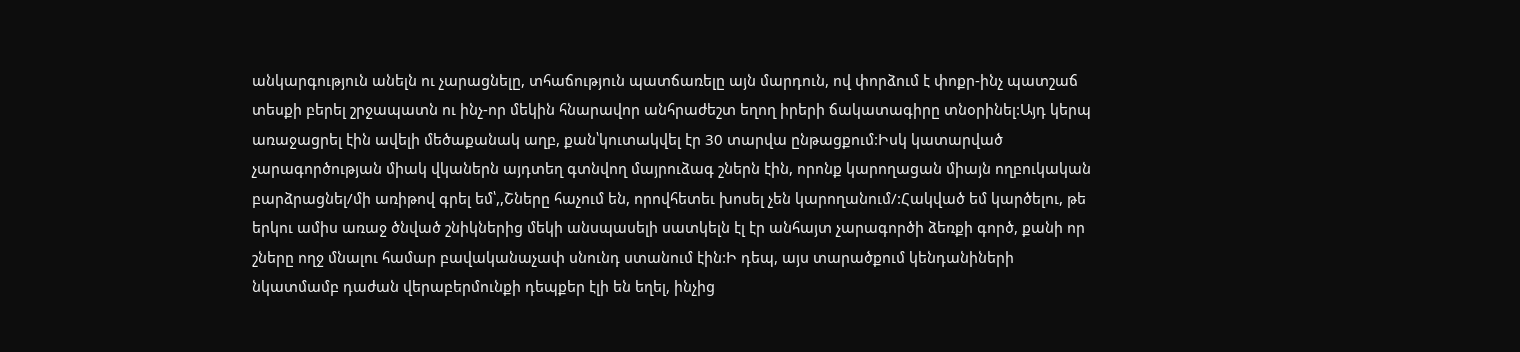անկարգություն անելն ու չարացնելը, տհաճություն պատճառելը այն մարդուն, ով փորձում է փոքր-ինչ պատշաճ տեսքի բերել շրջապատն ու ինչ-որ մեկին հնարավոր անհրաժեշտ եղող իրերի ճակատագիրը տնօրինել:Այդ կերպ առաջացրել էին ավելի մեծաքանակ աղբ, քան՝կուտակվել էր 30 տարվա ընթացքում:Իսկ կատարված չարագործության միակ վկաներն այդտեղ գտնվող մայրուձագ շներն էին, որոնք կարողացան միայն ողբուկական բարձրացնել/մի առիթով գրել եմ՝,,Շները հաչում են, որովհետեւ խոսել չեն կարողանում/:Հակված եմ կարծելու, թե երկու ամիս առաջ ծնված շնիկներից մեկի անսպասելի սատկելն էլ էր անհայտ չարագործի ձեռքի գործ, քանի որ շները ողջ մնալու համար բավականաչափ սնունդ ստանում էին:Ի դեպ, այս տարածքում կենդանիների նկատմամբ դաժան վերաբերմունքի դեպքեր էլի են եղել, ինչից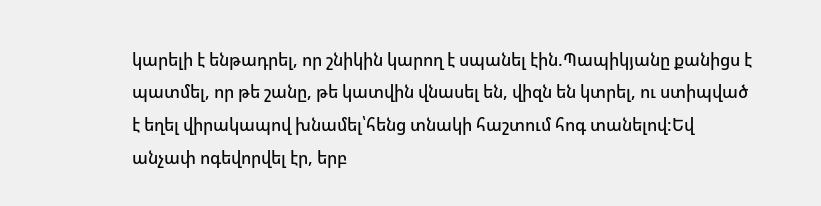կարելի է ենթադրել, որ շնիկին կարող է սպանել էին.Պապիկյանը քանիցս է պատմել, որ թե շանը, թե կատվին վնասել են, վիզն են կտրել, ու ստիպված է եղել վիրակապով խնամել՝հենց տնակի հաշտում հոգ տանելով:Եվ անչափ ոգեվորվել էր, երբ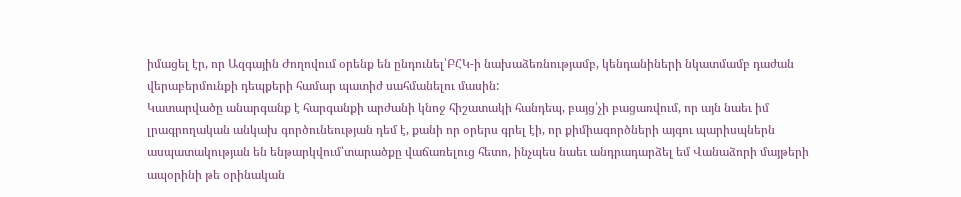իմացել էր, որ Ազգային Ժողովում օրենք են ընդունել՝ԲՀԿ-ի նախաձեռնությամբ, կենդանիների նկատմամբ դաժան վերաբերմունքի դեպքերի համար պատիժ սահմանելու մասին:
Կատարվածը անարգանք է հարգանքի արժանի կնոջ հիշատակի հանդեպ, բայց՝չի բացառվում, որ այն նաեւ իմ լրագրողական անկախ գործունեության դեմ է, քանի որ օրերս գրել էի, որ քիմիագործների այգու պարիսպներն ասպատակության են ենթարկվում՝տարածքը վաճառելուց հետո, ինչպես նաեւ անդրադարձել եմ Վանաձորի մայթերի ապօրինի թե օրինական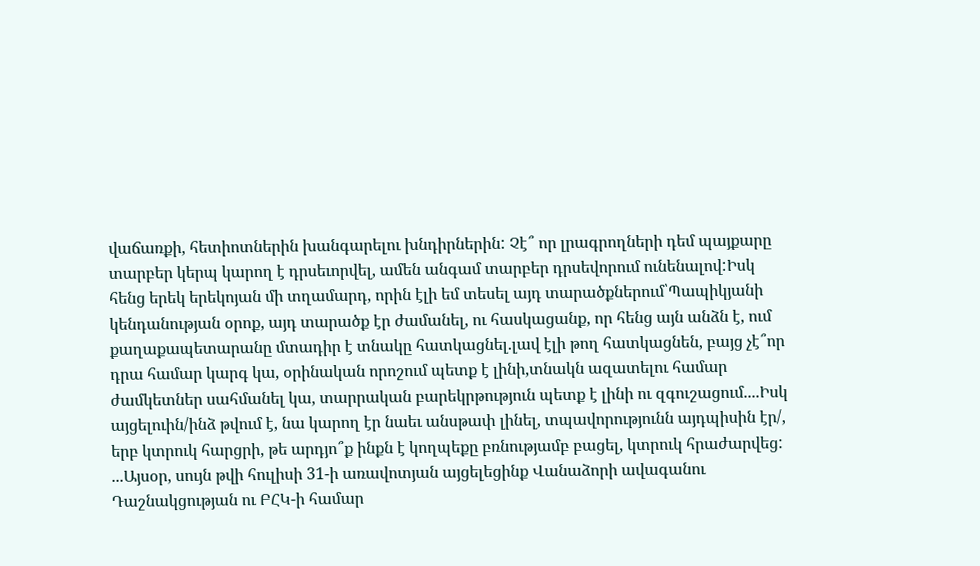վաճառքի, հետիոտներին խանգարելու խնդիրներին: Չէ՞ որ լրագրողների դեմ պայքարը տարբեր կերպ կարող է դրսեւորվել, ամեն անգամ տարբեր դրսեվորում ունենալով:Իսկ հենց երեկ երեկոյան մի տղամարդ, որին էլի եմ տեսել այդ տարածքներում՝Պապիկյանի կենդանության օրոք, այդ տարածք էր ժամանել, ու հասկացանք, որ հենց այն անձն է, ում քաղաքապետարանը մտադիր է տնակը հատկացնել.լավ էլի թող հատկացնեն, բայց չէ՞որ դրա համար կարգ կա, օրինական որոշում պետք է լինի,տնակն ազատելու համար ժամկետներ սահմանել կա, տարրական բարեկրթություն պետք է լինի ու զգուշացում....Իսկ այցելուին/ինձ թվում է, նա կարող էր նաեւ անսթափ լինել, տպավորությունն այդպիսին էր/, երբ կտրուկ հարցրի, թե արդյո՞ք ինքն է կողպեքը բռնությամբ բացել, կտրուկ հրաժարվեց:
...Այսօր, սույն թվի հուլիսի 31-ի առավոտյան այցելեցինք Վանաձորի ավագանու Դաշնակցության ու ԲՀԿ-ի համար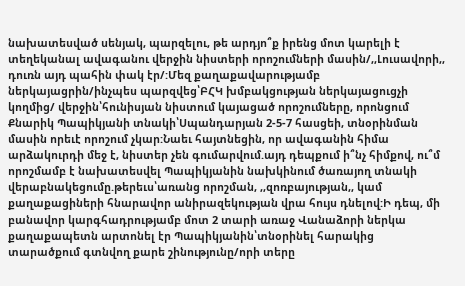նախատեսված սենյակ, պարզելու, թե արդյո՞ք իրենց մոտ կարելի է տեղեկանալ ավագանու վերջին նիստերի որոշումների մասին/,,Լուսավորի,, դուռն այդ պահին փակ էր/:Մեզ քաղաքավարությամբ ներկայացրին/ինչպես պարզվեց՝ԲՀԿ խմբակցության ներկայացուցչի կողմից/ վերջին՝հունիսյան նիստում կայացած որոշումները, որոնցում Քնարիկ Պապիկյանի տնակի՝Սպանդարյան 2-5-7 հասցեի, տնօրինման մասին որեւէ որոշում չկար:Նաեւ հայտնեցին, որ ավագանին հիմա արձակուրդի մեջ է, նիստեր չեն գումարվում.այդ դեպքում ի՞նչ հիմքով, ու՞մ որոշմամբ է նախատեսվել Պապիկյանին նախկինում ծառայող տնակի վերաբնակեցումը.թերեւս՝առանց որոշման, ,,զոռբայության,, կամ քաղաքացիների հնարավոր անիրազեկության վրա հույս դնելով:Ի դեպ, մի բանավոր կարգհադրությամբ մոտ 2 տարի առաջ Վանաձորի ներկա քաղաքապետն արտոնել էր Պապիկյանին՝տնօրինել հարակից տարածքում գտնվող քարե շինությունը/որի տերը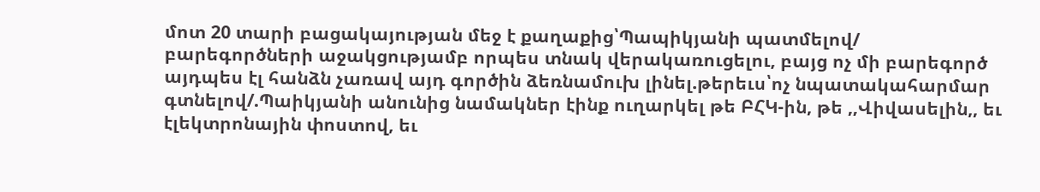մոտ 20 տարի բացակայության մեջ է քաղաքից՝Պապիկյանի պատմելով/ բարեգործների աջակցությամբ որպես տնակ վերակառուցելու, բայց ոչ մի բարեգործ այդպես էլ հանձն չառավ այդ գործին ձեռնամուխ լինել.թերեւս՝ոչ նպատակահարմար գտնելով/.Պաիկյանի անունից նամակներ էինք ուղարկել թե ԲՀԿ-ին, թե ,,Վիվասելին,, եւ էլեկտրոնային փոստով, եւ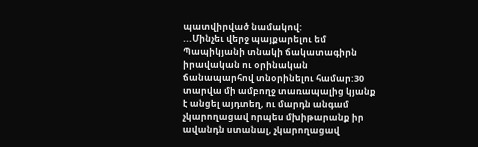պատվիրված նամակով:
...Մինչեւ վերջ պայքարելու եմ Պապիկյանի տնակի ճակատագիրն իրավական ու օրինական ճանապարհով տնօրինելու համար:30 տարվա մի ամբողջ տառապալից կյանք է անցել այդտեղ, ու մարդն անգամ չկարողացավ որպես մխիթարանք իր ավանդն ստանալ, չկարողացավ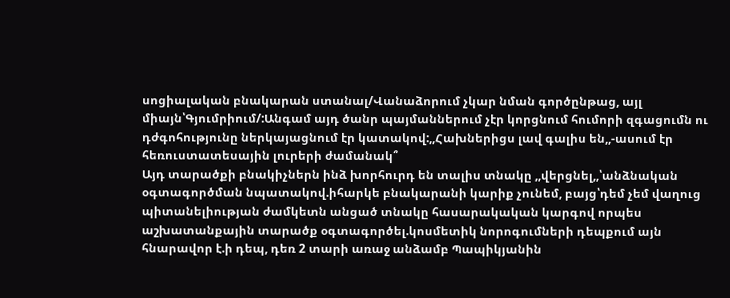սոցիալական բնակարան ստանալ/Վանաձորում չկար նման գործընթաց, այլ միայն՝Գյումրիում/:Անգամ այդ ծանր պայմաններում չէր կորցնում հումորի զգացումն ու դժգոհությունը ներկայացնում էր կատակով:,,Հախներիցս լավ գալիս են,,-ասում էր հեռուստատեսային լուրերի ժամանակ՞
Այդ տարածքի բնակիչներն ինձ խորհուրդ են տալիս տնակը ,,վերցնել,,՝անձնական օգտագործման նպատակով.իհարկե բնակարանի կարիք չունեմ, բայց՝դեմ չեմ վաղուց պիտանելիության ժամկետն անցած տնակը հասարակական կարգով որպես աշխատանքային տարածք օգտագործել.կոսմետիկ նորոգումների դեպքում այն հնարավոր է.ի դեպ, դեռ 2 տարի առաջ անձամբ Պապիկյանին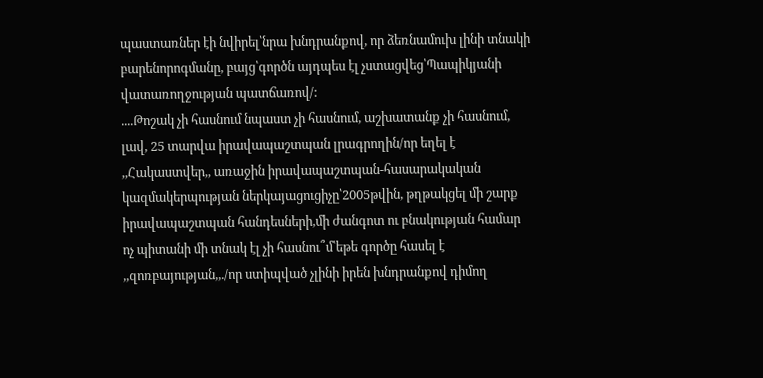պաստառներ էի նվիրել՝նրա խնդրանքով, որ ձեռնամուխ լինի տնակի բարենորոգմանը, բայց՝գործն այդպես էլ չստացվեց՝Պապիկյանի վատառողջության պատճառով/:
....Թոշակ չի հասնում նպաստ չի հասնում, աշխատանք չի հասնում, լավ, 25 տարվա իրավապաշտպան լրագրողին/որ եղել է ,,Հակաստվեր,, առաջին իրավապաշտպան-հասարակական կազմակերպության ներկայացուցիչը՝2005թվին, թղթակցել մի շարք իրավապաշտպան հանդեսների,մի ժանգոտ ու բնակության համար ոչ պիտանի մի տնակ էլ չի հասնու՞մ՝եթե գործը հասել է ,,զոռբայության,,./որ ստիպված չլինի իրեն խնդրանքով դիմող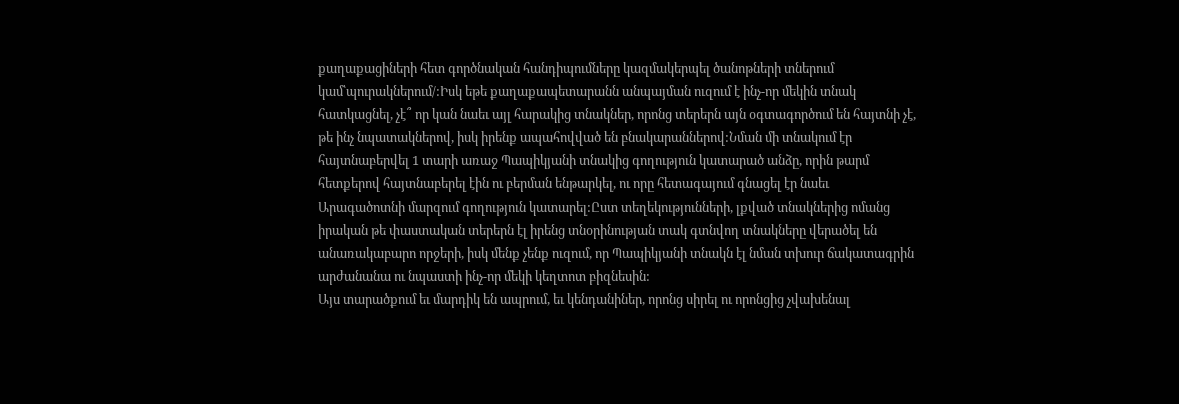քաղաքացիների հետ գործնական հանդիպումները կազմակերպել ծանոթների տներում կամ՝պուրակներում/:Իսկ եթե քաղաքապետարանն անպայման ուզում է ինչ-որ մեկին տնակ հատկացնել, չէ՞ որ կան նաեւ այլ հարակից տնակներ, որոնց տերերն այն օգտագործում են հայտնի չէ, թե ինչ նպատակներով, իսկ իրենք ապահովված են բնակարաններով:Նման մի տնակում էր հայտնաբերվել 1 տարի առաջ Պապիկյանի տնակից գողություն կատարած անձը, որին թարմ հետքերով հայտնաբերել էին ու բերման ենթարկել, ու որը հետագայում գնացել էր նաեւ Արագածոտնի մարզում գողություն կատարել:Ըստ տեղեկությունների, լքված տնակներից ոմանց իրական թե փաստական տերերն էլ իրենց տնօրինության տակ գտնվող տնակները վերածել են անառակաբարո որջերի, իսկ մենք չենք ուզում, որ Պապիկյանի տնակն էլ նման տխուր ճակատագրին արժանանա ու նպաստի ինչ-որ մեկի կեղտոտ բիզնեսին:
Այս տարածքում եւ մարդիկ են ապրում, եւ կենդանիներ, որոնց սիրել ու որոնցից չվախենալ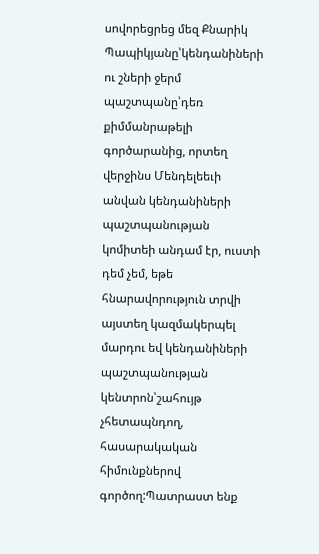սովորեցրեց մեզ Քնարիկ Պապիկյանը՝կենդանիների ու շների ջերմ պաշտպանը՝դեռ քիմմանրաթելի գործարանից, որտեղ վերջինս Մենդելեեւի անվան կենդանիների պաշտպանության կոմիտեի անդամ էր, ուստի դեմ չեմ, եթե հնարավորություն տրվի այստեղ կազմակերպել մարդու եվ կենդանիների պաշտպանության կենտրոն՝շահույթ չհետապնդող, հասարակական հիմունքներով գործող:Պատրաստ ենք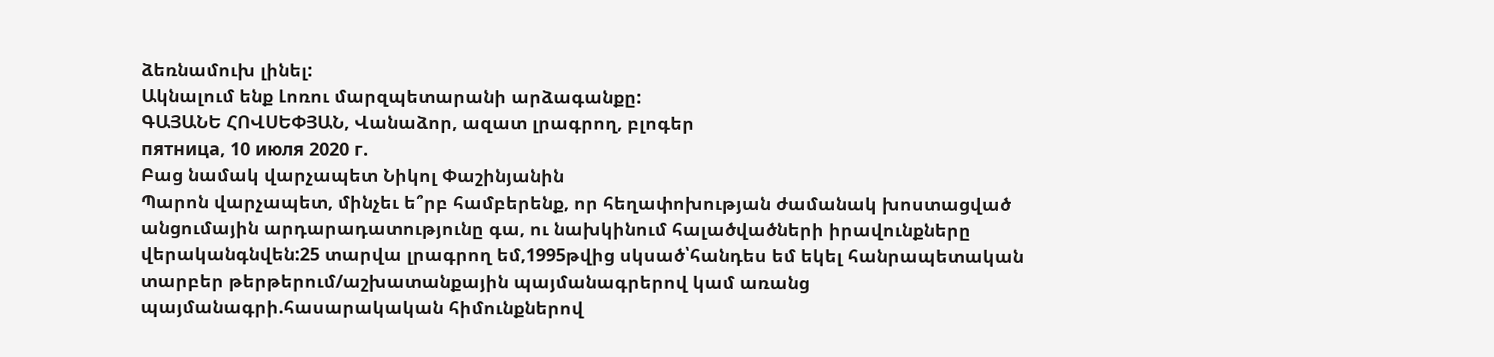ձեռնամուխ լինել:
Ակնալում ենք Լոռու մարզպետարանի արձագանքը:
ԳԱՅԱՆԵ ՀՈՎՍԵՓՅԱՆ, Վանաձոր, ազատ լրագրող, բլոգեր
пятница, 10 июля 2020 г.
Բաց նամակ վարչապետ Նիկոլ Փաշինյանին
Պարոն վարչապետ, մինչեւ ե՞րբ համբերենք, որ հեղափոխության ժամանակ խոստացված անցումային արդարադատությունը գա, ու նախկինում հալածվածների իրավունքները վերականգնվեն:25 տարվա լրագրող եմ,1995թվից սկսած՝հանդես եմ եկել հանրապետական տարբեր թերթերում/աշխատանքային պայմանագրերով կամ առանց պայմանագրի.հասարակական հիմունքներով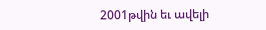2001թվին եւ ավելի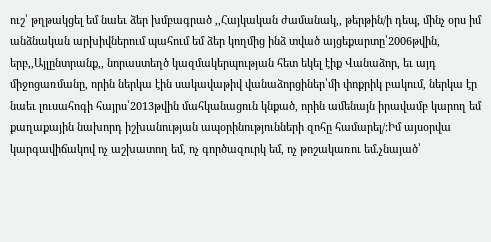ուշ՝ թղթակցել եմ նաեւ ձեր խմբագրած ,,Հայկական ժամանակ,, թերթին/ի դեպ, մինչ օրս իմ անձնական արխիվներում պահում եմ ձեր կողմից ինձ տված այցեքարտը՝2006թվին, երբ,,Այլընտրանք,, նորաստեղծ կազմակերպության հետ եկել էիք Վանաձոր, եւ այդ միջոցառմանը, որին ներկա էին սակավաթիվ վանաձորցիներ՝մի փոքրիկ բակում, ներկա էր նաեւ լուսահոգի հայրս՝2013թվին մահկանացուն կնքած, որին ամենայն իրավամբ կարող եմ քաղաքային նախորդ իշխանության ապօրինությունների զոհը համարել/:Իմ այսօրվա կարգավիճակով ոչ աշխատող եմ, ոչ գործազուրկ եմ, ոչ թոշակառու եմ.չնայած՝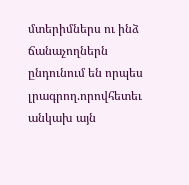մտերիմներս ու ինձ ճանաչողներն ընդունում են որպես լրագրող.որովհետեւ անկախ այն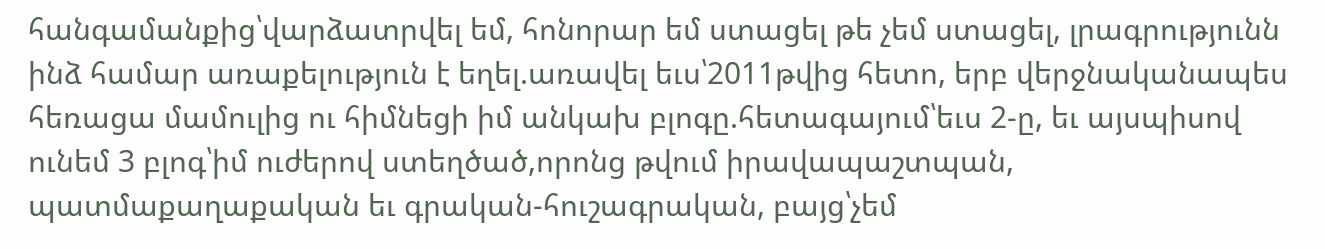հանգամանքից՝վարձատրվել եմ, հոնորար եմ ստացել թե չեմ ստացել, լրագրությունն ինձ համար առաքելություն է եղել.առավել եւս՝2011թվից հետո, երբ վերջնականապես հեռացա մամուլից ու հիմնեցի իմ անկախ բլոգը.հետագայում՝եւս 2-ը, եւ այսպիսով ունեմ 3 բլոգ՝իմ ուժերով ստեղծած,որոնց թվում իրավապաշտպան, պատմաքաղաքական եւ գրական-հուշագրական, բայց՝չեմ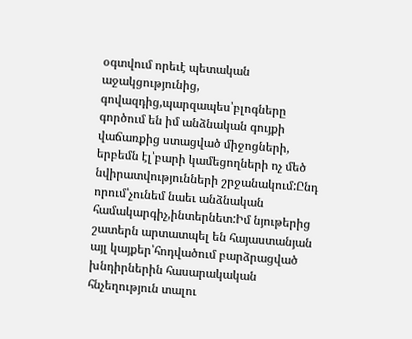օգտվում որեւէ պետական աջակցությունից, գովազդից,պարզապես՝բլոգները գործում են իմ անձնական գույքի վաճառքից ստացված միջոցների, երբեմն էլ՝բարի կամեցողների ոչ մեծ նվիրատվությունների շրջանակում:Ընդ որում՝չունեմ նաեւ անձնական համակարգիչ,ինտերնետ:Իմ նյութերից շատերն արտատպել են հայաստանյան այլ կայքեր՝հոդվածում բարձրացված խնդիրներին հասարակական հնչեղություն տալու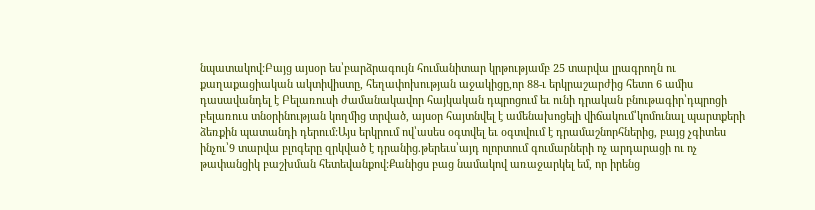նպատակով:Բայց այսօր ես՝բարձրագույն հումանիտար կրթությամբ 25 տարվա լրագրողն ու քաղաքացիական ակտիվիստը, հեղափոխության աջակիցը,որ 88-ւ երկրաշարժից հետո 6 ամիս դասավանդել է Բելառուսի ժամանակավոր հայկական դպրոցում եւ ունի դրական բնութագիր՝դպրոցի բելառուս տնօրինության կողմից տրված, այսօր հայտնվել է ամենախոցելի վիճակում՝կոմունալ պարտքերի ձեռքին պատանդի դերում:Այս երկրում ով՝ասես օգտվել եւ օգտվում է դրամաշնորհներից, բայց չգիտես ինչու՝9 տարվա բլոգերը զրկված է դրանից.թերեւս՝այդ ոլորտում գումարների ոչ արդարացի ու ոչ թափանցիկ բաշխման հետեվանքով:Քանիցս բաց նամակով առաջարկել եմ, որ իրենց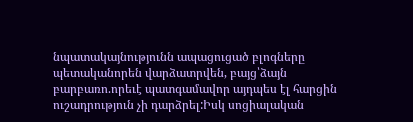նպատակայնությունն ապացուցած բլոգները պետականորեն վարձատրվեն, բայց՝ձայն բարբառո.որեւէ պատգամավոր այդպես էլ հարցին ուշադրություն չի դարձրել:Իսկ սոցիալական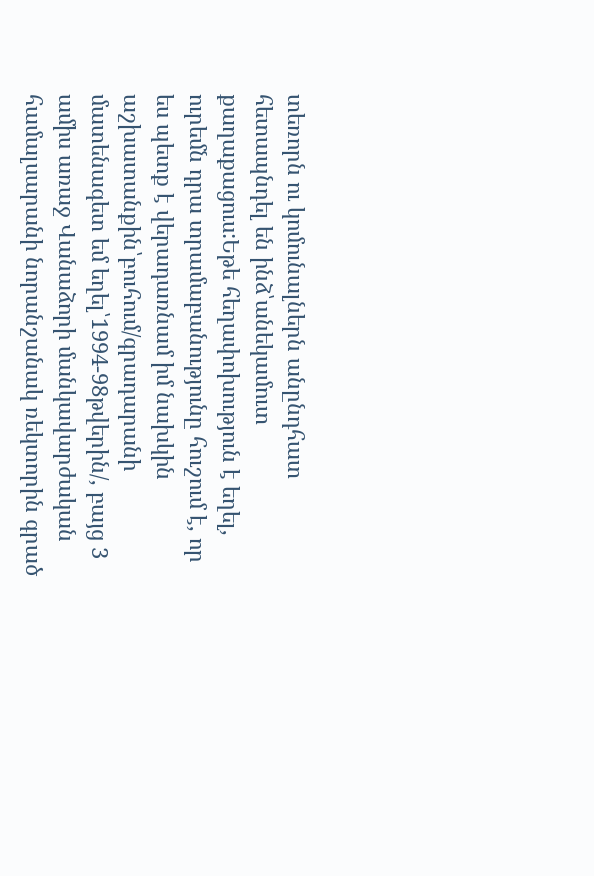տեռորն ու կոմունալներն անընդհատ հետապնդել են ինձ՝անեկամուտ քաղաքացուս:Եթե հեղափոխություն է եղել, ուրեմն դրա տրամաբանությունը հուշում է, որ ես պետք է վերադառնամ իմ նախկին աշխատանքին՝բուհում/գրադարանի մատենագետ եմ եղել՝1994-98թվերին/, բայց 3 ամիս առաջ Վանաձորի մանկավարժական համալսարանի նորանշանակ ռեկտորին գրած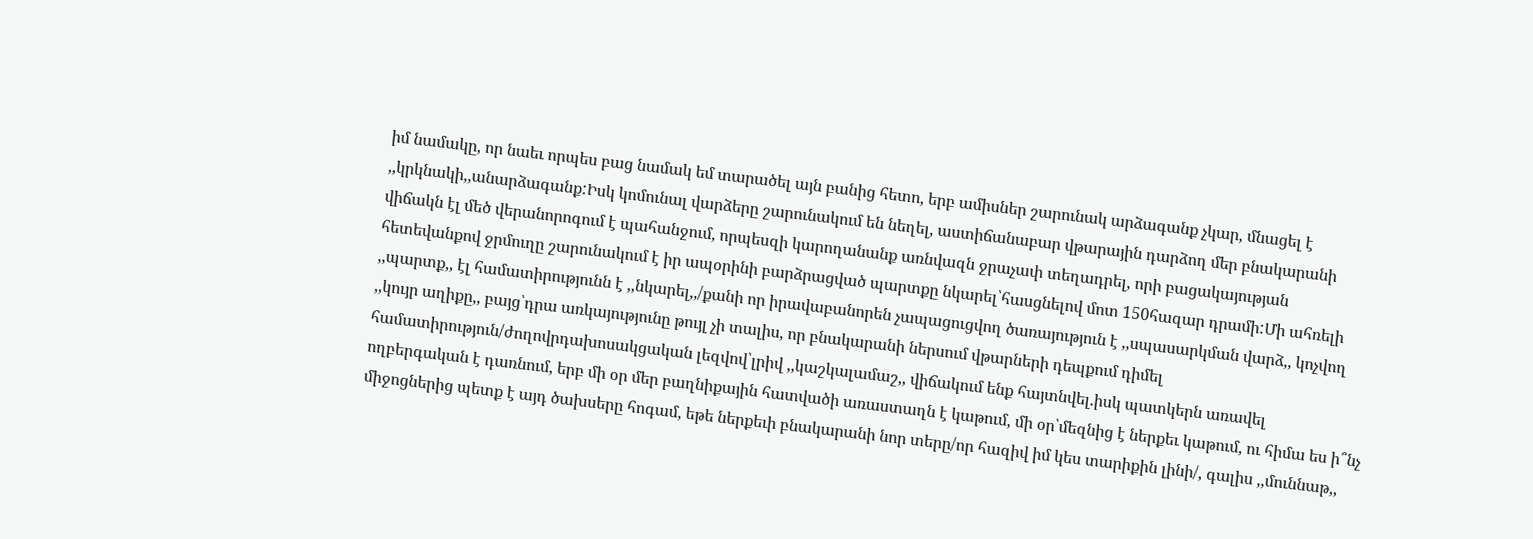իմ նամակը, որ նաեւ որպես բաց նամակ եմ տարածել այն բանից հետո, երբ ամիսներ շարունակ արձագանք չկար, մնացել է ,,կրկնակի,,անարձագանք:Իսկ կոմունալ վարձերը շարունակում են նեղել, աստիճանաբար վթարային դարձող մեր բնակարանի վիճակն էլ մեծ վերանորոգում է պահանջում, որպեսզի կարողանանք առնվազն ջրաչափ տեղադրել, որի բացակայության հետեվանքով ջրմուղը շարունակում է իր ապօրինի բարձրացված պարտքը նկարել՝հասցնելով մոտ 150հազար դրամի:Մի ահռելի ,,պարտք,, էլ համատիրությունն է ,,նկարել,,/քանի որ իրավաբանորեն չապացուցվող ծառայություն է ,,սպասարկման վարձ,, կոչվող ,,կույր աղիքը,, բայց՝դրա առկայությունը թույլ չի տալիս, որ բնակարանի ներսում վթարների դեպքում դիմել համատիրություն/ժողովրդախոսակցական լեզվով՝լրիվ ,,կաշկալամաշ,, վիճակում ենք հայտնվել.իսկ պատկերն առավել ողբերգական է դառնում, երբ մի օր մեր բաղնիքային հատվածի առաստաղն է կաթում, մի օր՝մեզնից է ներքեւ կաթում, ու հիմա ես ի՞նչ միջոցներից պետք է այդ ծախսերը հոգամ, եթե ներքեւի բնակարանի նոր տերը/որ հազիվ իմ կես տարիքին լինի/, գալիս ,,մուննաթ,,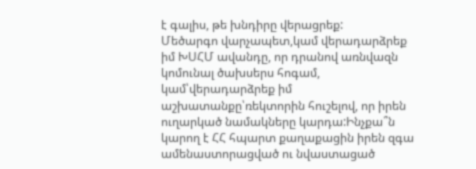է գալիս, թե խնդիրը վերացրեք:
Մեծարգո վարչապետ,կամ վերադարձրեք իմ ԽՍՀՄ ավանդը, որ դրանով առնվազն կոմունալ ծախսերս հոգամ, կամ՝վերադարձրեք իմ աշխատանքը՝ռեկտորին հուշելով, որ իրեն ուղարկած նամակները կարդա:Ինչքա՞ն կարող է ՀՀ հպարտ քաղաքացին իրեն զգա ամենաստորացված ու նվաստացած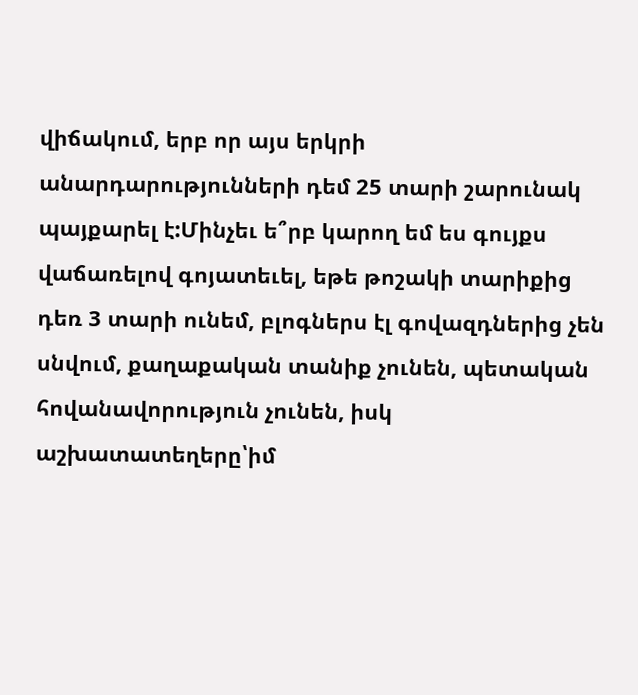վիճակում, երբ որ այս երկրի անարդարությունների դեմ 25 տարի շարունակ պայքարել է:Մինչեւ ե՞րբ կարող եմ ես գույքս վաճառելով գոյատեւել, եթե թոշակի տարիքից դեռ 3 տարի ունեմ, բլոգներս էլ գովազդներից չեն սնվում, քաղաքական տանիք չունեն, պետական հովանավորություն չունեն, իսկ աշխատատեղերը՝իմ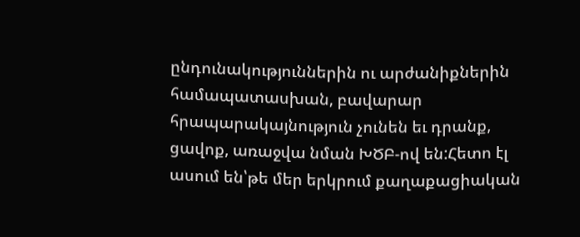ընդունակություններին ու արժանիքներին համապատասխան, բավարար հրապարակայնություն չունեն եւ դրանք, ցավոք, առաջվա նման ԽԾԲ-ով են:Հետո էլ ասում են՝թե մեր երկրում քաղաքացիական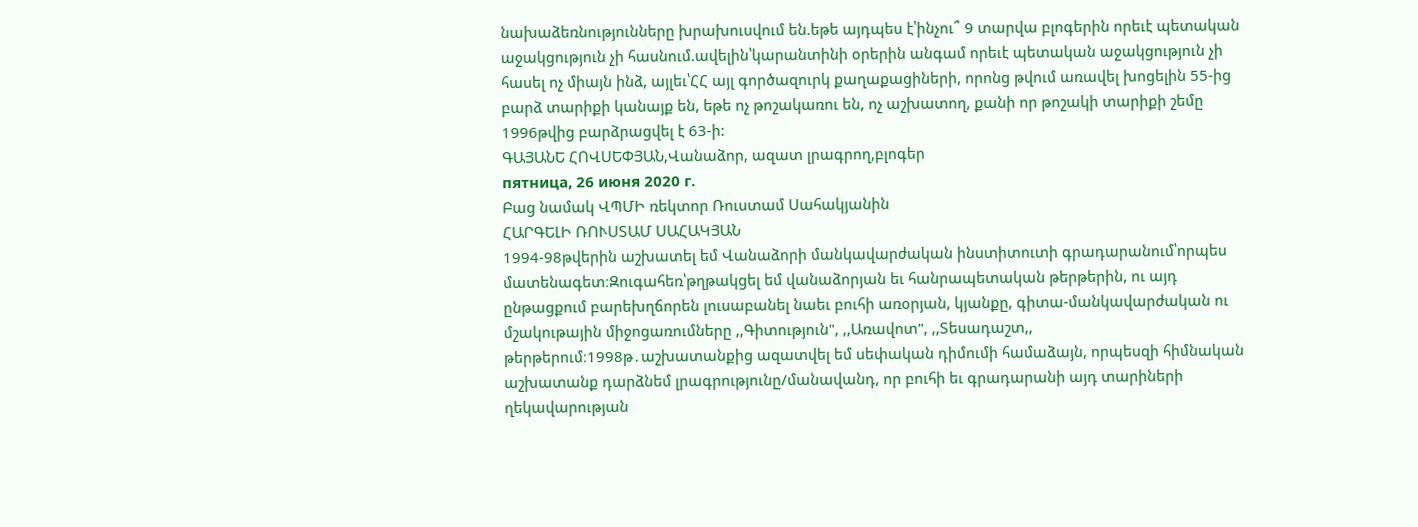նախաձեռնությունները խրախուսվում են.եթե այդպես է՝ինչու՞ 9 տարվա բլոգերին որեւէ պետական աջակցություն չի հասնում.ավելին՝կարանտինի օրերին անգամ որեւէ պետական աջակցություն չի հասել ոչ միայն ինձ, այլեւ՝ՀՀ այլ գործազուրկ քաղաքացիների, որոնց թվում առավել խոցելին 55-ից բարձ տարիքի կանայք են, եթե ոչ թոշակառու են, ոչ աշխատող, քանի որ թոշակի տարիքի շեմը 1996թվից բարձրացվել է 63-ի:
ԳԱՅԱՆԵ ՀՈՎՍԵՓՅԱՆ,Վանաձոր, ազատ լրագրող,բլոգեր
пятница, 26 июня 2020 г.
Բաց նամակ ՎՊՄԻ ռեկտոր Ռուստամ Սահակյանին
ՀԱՐԳԵԼԻ ՌՈՒՍՏԱՄ ՍԱՀԱԿՅԱՆ
1994-98թվերին աշխատել եմ Վանաձորի մանկավարժական ինստիտուտի գրադարանում՝որպես մատենագետ։Զուգահեռ՝թղթակցել եմ վանաձորյան եւ հանրապետական թերթերին, ու այդ ընթացքում բարեխղճորեն լուսաբանել նաեւ բուհի առօրյան, կյանքը, գիտա-մանկավարժական ու մշակութային միջոցառումները ,,Գիտություն", ,,Առավոտ", ,,Տեսադաշտ,, թերթերում։1998թ․աշխատանքից ազատվել եմ սեփական դիմումի համաձայն, որպեսզի հիմնական աշխատանք դարձնեմ լրագրությունը/մանավանդ, որ բուհի եւ գրադարանի այդ տարիների ղեկավարության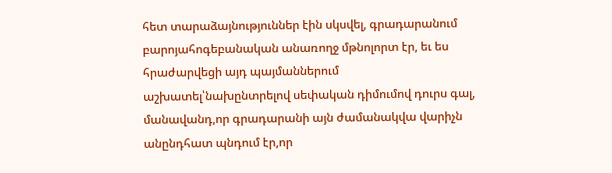հետ տարաձայնություններ էին սկսվել, գրադարանում բարոյահոգեբանական անառողջ մթնոլորտ էր, եւ ես հրաժարվեցի այդ պայմաններում աշխատել՝նախընտրելով սեփական դիմումով դուրս գալ, մանավանդ,որ գրադարանի այն ժամանակվա վարիչն անընդհատ պնդում էր,որ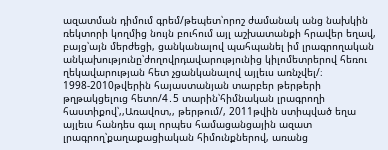ազատման դիմում գրեմ/թեպետ՝որոշ ժամանակ անց նախկին ռեկտորի կողմից նույն բուհում այլ աշխատանքի հրավեր եղավ, բայց՝այն մերժեցի, ցանկանալով պահպանել իմ լրագրողական անկախությունը՝ժողովրդավարությունից կիլոմետրերով հեռու ղեկավարության հետ չցանկանալով այլեւս առնչվել/։
1998-2010թվերին հայաստանյան տարբեր թերթերի թղթակցելուց հետո/4․5 տարին՝հիմնական լրագրողի հաստիքով՝,,Առավոտ,, թերթում/, 2011թվին ստիպված եղա այլեւս հանդես գալ որպես համացանցային ազատ լրագրող՝քաղաքացիական հիմունքներով, առանց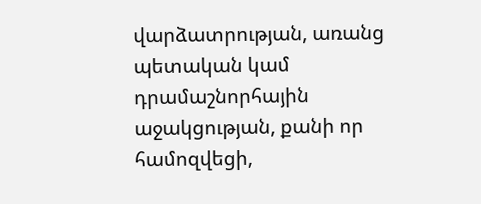վարձատրության, առանց պետական կամ դրամաշնորհային աջակցության, քանի որ համոզվեցի,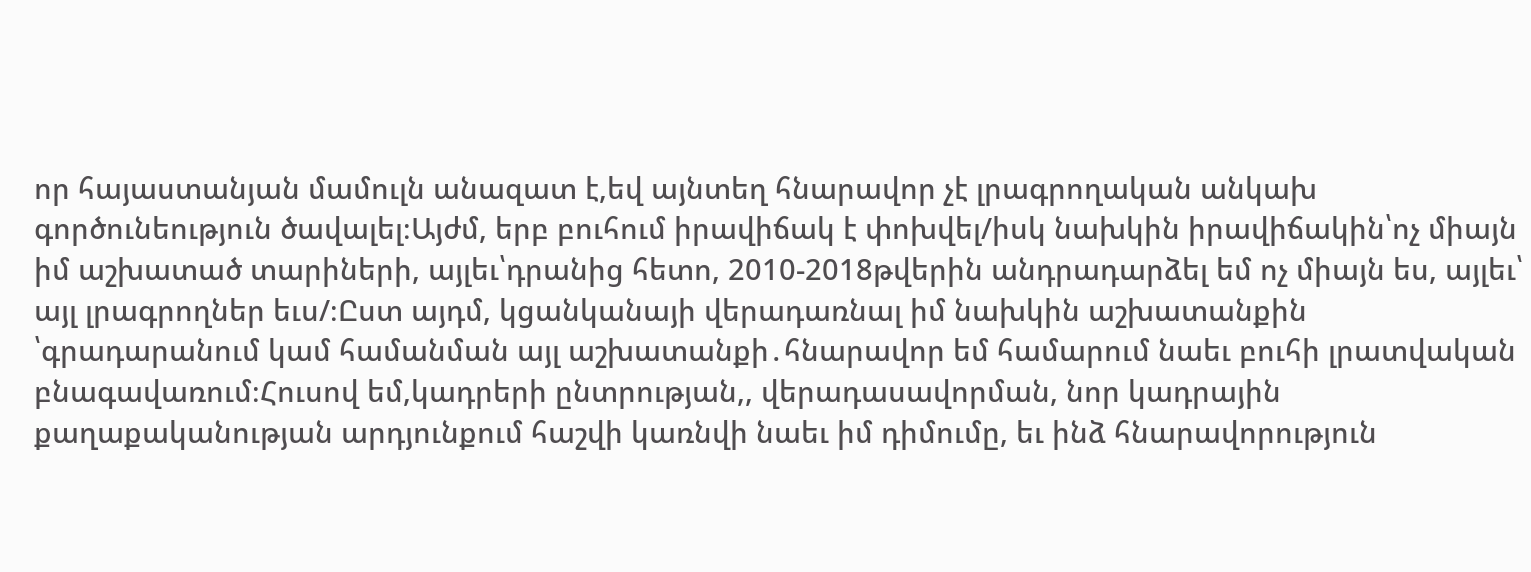որ հայաստանյան մամուլն անազատ է,եվ այնտեղ հնարավոր չէ լրագրողական անկախ գործունեություն ծավալել։Այժմ, երբ բուհում իրավիճակ է փոխվել/իսկ նախկին իրավիճակին՝ոչ միայն իմ աշխատած տարիների, այլեւ՝դրանից հետո, 2010-2018թվերին անդրադարձել եմ ոչ միայն ես, այլեւ՝ այլ լրագրողներ եւս/։Ըստ այդմ, կցանկանայի վերադառնալ իմ նախկին աշխատանքին ՝գրադարանում կամ համանման այլ աշխատանքի․հնարավոր եմ համարում նաեւ բուհի լրատվական բնագավառում։Հուսով եմ,կադրերի ընտրության,, վերադասավորման, նոր կադրային քաղաքականության արդյունքում հաշվի կառնվի նաեւ իմ դիմումը, եւ ինձ հնարավորություն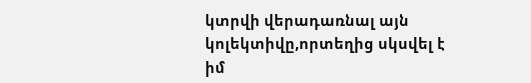կտրվի վերադառնալ այն կոլեկտիվը,որտեղից սկսվել է իմ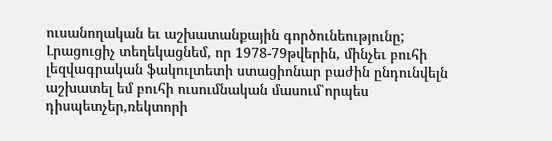ուսանողական եւ աշխատանքային գործունեությունը;
Լրացուցիչ տեղեկացնեմ, որ 1978-79թվերին, մինչեւ բուհի լեզվագրական ֆակուլտետի ստացիոնար բաժին ընդունվելն աշխատել եմ բուհի ուսումնական մասում՝որպես դիսպետչեր,ռեկտորի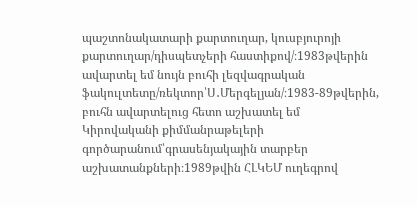պաշտոնակատարի քարտուղար, կուսբյուրոյի քարտուղար/դիսպետչերի հաստիքով/։1983թվերին ավարտել եմ նույն բուհի լեզվագրական ֆակուլտետը/ռեկտոր՝Ս․Մերգելյան/։1983-89թվերին, բուհն ավարտելուց հետո աշխատել եմ Կիրովականի քիմմանրաթելերի գործարանում՝գրասենյակային տարբեր աշխատանքների։1989թվին ՀԼԿԵՄ ուղեգրով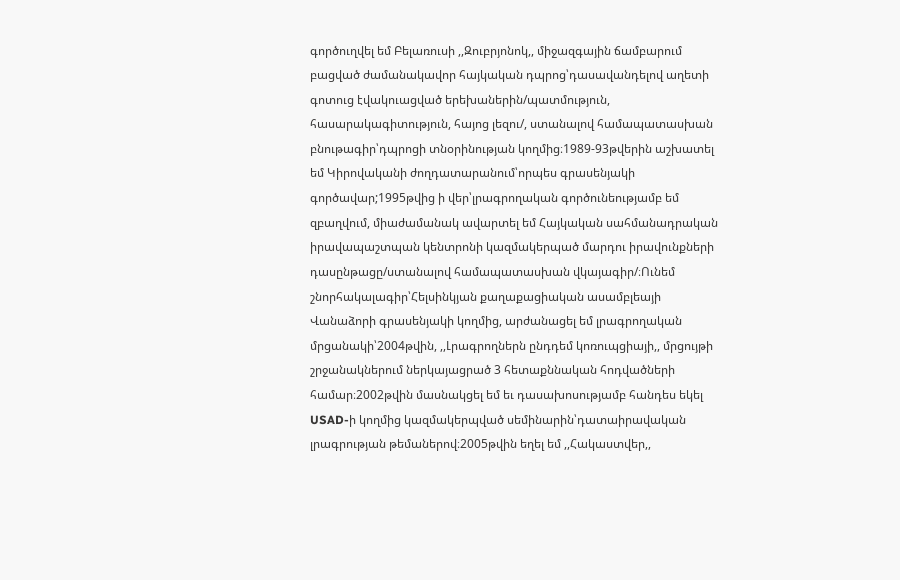գործուղվել եմ Բելառուսի ,,Զուբրյոնոկ,, միջազգային ճամբարում բացված ժամանակավոր հայկական դպրոց՝դասավանդելով աղետի գոտուց էվակուացված երեխաներին/պատմություն, հասարակագիտություն, հայոց լեզու/, ստանալով համապատասխան բնութագիր՝դպրոցի տնօրինության կողմից։1989-93թվերին աշխատել եմ Կիրովականի ժողդատարանում՝որպես գրասենյակի գործավար;1995թվից ի վեր՝լրագրողական գործունեությամբ եմ զբաղվում, միաժամանակ ավարտել եմ Հայկական սահմանադրական իրավապաշտպան կենտրոնի կազմակերպած մարդու իրավունքների դասընթացը/ստանալով համապատասխան վկայագիր/։Ունեմ շնորհակալագիր՝Հելսինկյան քաղաքացիական ասամբլեայի Վանաձորի գրասենյակի կողմից, արժանացել եմ լրագրողական մրցանակի՝2004թվին, ,,Լրագրողներն ընդդեմ կոռուպցիայի,, մրցույթի շրջանակներում ներկայացրած 3 հետաքննական հոդվածների համար։2002թվին մասնակցել եմ եւ դասախոսությամբ հանդես եկել USAD-ի կողմից կազմակերպված սեմինարին՝դատաիրավական լրագրության թեմաներով։2005թվին եղել եմ ,,Հակաստվեր,,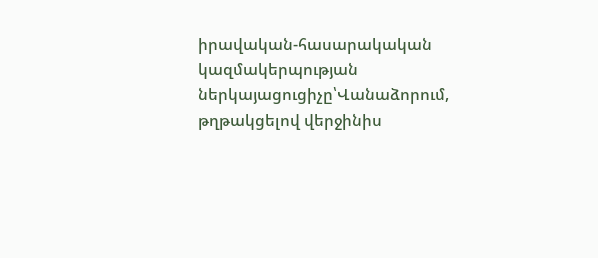իրավական-հասարակական կազմակերպության ներկայացուցիչը՝Վանաձորում, թղթակցելով վերջինիս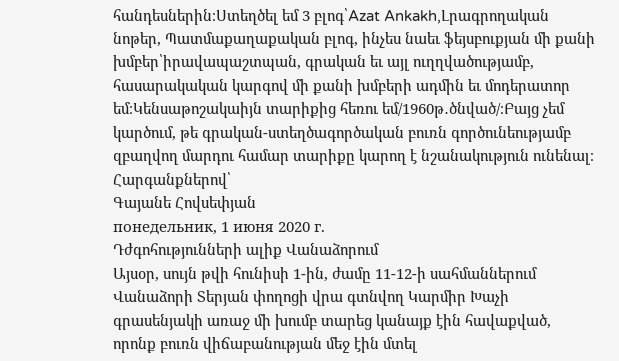հանդեսներին։Ստեղծել եմ 3 բլոգ՝Azat Ankakh,Լրագրողական նոթեր, Պատմաքաղաքական բլոգ, ինչես նաեւ ֆեյսբուքյան մի քանի խմբեր՝իրավապաշտպան, գրական եւ այլ ուղղվածությամբ, հասարակական կարգով մի քանի խմբերի ադմին եւ մոդերատոր եմ։Կենսաթոշակաիյն տարիքից հեռու եմ/1960թ․ծնված/։Բայց չեմ կարծում, թե գրական-ստեղծագործական բուռն գործունեությամբ զբաղվող մարդու համար տարիքը կարող է նշանակություն ունենալ։
Հարգանքներով՝
Գայանե Հովսեփյան
понедельник, 1 июня 2020 г.
Դժգոհությունների ալիք Վանաձորում
Այսօր, սույն թվի հունիսի 1-ին, ժամը 11-12-ի սահմաններում Վանաձորի Տերյան փողոցի վրա գտնվող Կարմիր Խաչի գրասենյակի առաջ մի խումբ տարեց կանայք էին հավաքված, որոնք բուռն վիճաբանության մեջ էին մտել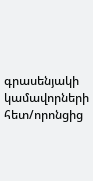գրասենյակի կամավորների հետ/որոնցից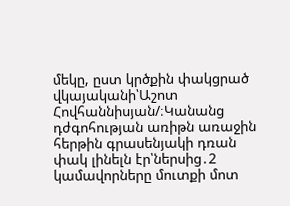մեկը, ըստ կրծքին փակցրած վկայականի՝Աշոտ Հովհաննիսյան/։Կանանց դժգոհության առիթն առաջին հերթին գրասենյակի դռան փակ լինելն էր՝ներսից․2 կամավորները մուտքի մոտ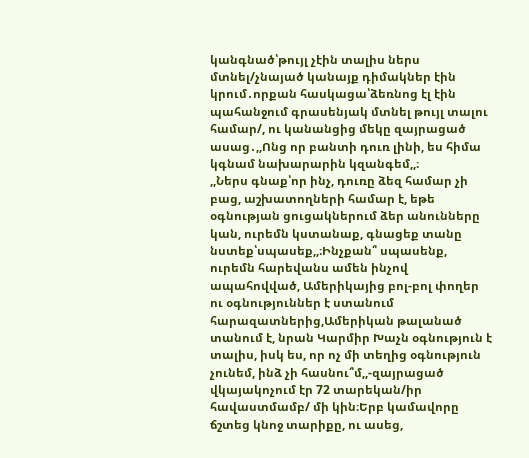կանգնած՝թույլ չէին տալիս ներս մտնել/չնայած կանայք դիմակներ էին կրում․որքան հասկացա՝ձեռնոց էլ էին պահանջում գրասենյակ մտնել թույլ տալու համար/, ու կանանցից մեկը զայրացած ասաց․,,Ոնց որ բանտի դուռ լինի, ես հիմա կգնամ նախարարին կզանգեմ,,։
,,Ներս գնաք՝որ ինչ, դուռը ձեզ համար չի բաց, աշխատողների համար է, եթե օգնության ցուցակներում ձեր անունները կան, ուրեմն կստանաք, գնացեք տանը նստեք՝սպասեք,,։Ինչքան՞ սպասենք, ուրեմն հարեվանս ամեն ինչով ապահովված, Ամերիկայից բոլ-բոլ փողեր ու օգնություններ է ստանում հարազատներից,Ամերիկան թալանած տանում է, նրան Կարմիր Խաչն օգնություն է տալիս, իսկ ես, որ ոչ մի տեղից օգնություն չունեմ, ինձ չի հասնու՞մ,,-զայրացած վկայակոչում էր 72 տարեկան/իր հավաստմամբ/ մի կին։Երբ կամավորը ճշտեց կնոջ տարիքը, ու ասեց,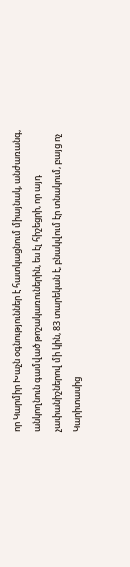որ Կարմիր Խաչն օգնություններ է հատկացնում միայնակ, անժառանգ, անկողնուն գամված թոշակառուներին, ես էլ հիշեցրի, որ այդ չափանիշներով մի կին, 83 տարեկան է, բնակվում էր տնակում, բայց ոչ Կարիտասից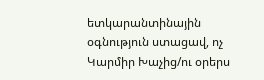ետկարանտինային օգնություն ստացավ, ոչ Կարմիր Խաչից/ու օրերս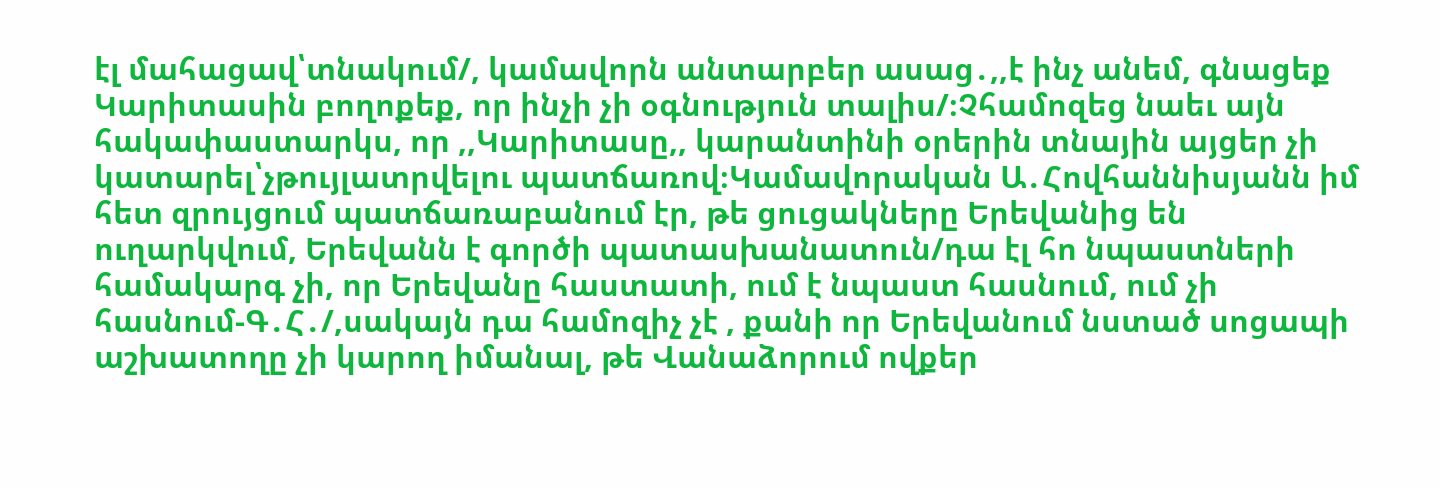էլ մահացավ՝տնակում/, կամավորն անտարբեր ասաց․,,է ինչ անեմ, գնացեք Կարիտասին բողոքեք, որ ինչի չի օգնություն տալիս/։Չհամոզեց նաեւ այն հակափաստարկս, որ ,,Կարիտասը,, կարանտինի օրերին տնային այցեր չի կատարել՝չթույլատրվելու պատճառով։Կամավորական Ա․Հովհաննիսյանն իմ հետ զրույցում պատճառաբանում էր, թե ցուցակները Երեվանից են ուղարկվում, Երեվանն է գործի պատասխանատուն/դա էլ հո նպաստների համակարգ չի, որ Երեվանը հաստատի, ում է նպաստ հասնում, ում չի հասնում-Գ․Հ․/,սակայն դա համոզիչ չէ , քանի որ Երեվանում նստած սոցապի աշխատողը չի կարող իմանալ, թե Վանաձորում ովքեր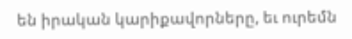են իրական կարիքավորները, եւ ուրեմն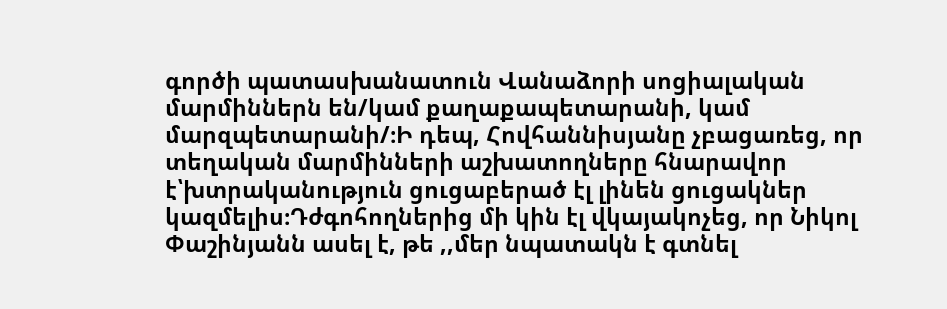գործի պատասխանատուն Վանաձորի սոցիալական մարմիններն են/կամ քաղաքապետարանի, կամ մարզպետարանի/։Ի դեպ, Հովհաննիսյանը չբացառեց, որ տեղական մարմինների աշխատողները հնարավոր է՝խտրականություն ցուցաբերած էլ լինեն ցուցակներ կազմելիս։Դժգոհողներից մի կին էլ վկայակոչեց, որ Նիկոլ Փաշինյանն ասել է, թե ,,մեր նպատակն է գտնել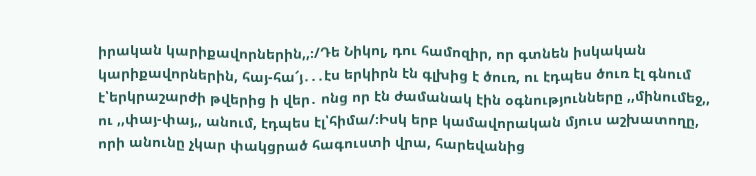իրական կարիքավորներին,,։/Դե Նիկոլ, դու համոզիր, որ գտնեն իսկական կարիքավորներին, հայ-հա՜յ․․․էս երկիրն էն գլխից է ծուռ, ու էդպես ծուռ էլ գնում է՝երկրաշարժի թվերից ի վեր․ ոնց որ էն ժամանակ էին օգնությունները ,,մինումեջ,, ու ,,փայ-փայ,, անում, էդպես էլ՝հիմա/։Իսկ երբ կամավորական մյուս աշխատողը, որի անունը չկար փակցրած հագուստի վրա, հարեվանից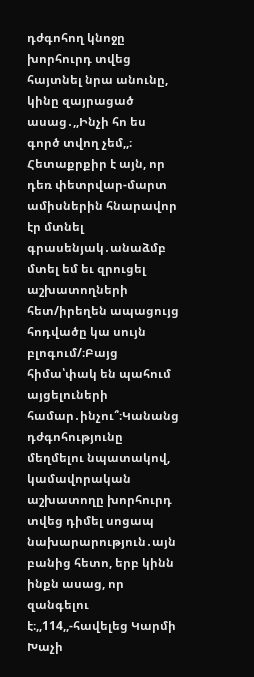դժգոհող կնոջը խորհուրդ տվեց հայտնել նրա անունը, կինը զայրացած ասաց․,,Ինչի հո ես գործ տվող չեմ,,։
Հետաքրքիր է այն, որ դեռ փետրվար-մարտ ամիսներին հնարավոր էր մտնել գրասենյակ․անաձմբ մտել եմ եւ զրուցել աշխատողների հետ/իրեղեն ապացույց հոդվածը կա սույն բլոգում/։Բայց հիմա՝փակ են պահում այցելուների համար․ինչու՞։Կանանց դժգոհությունը մեղմելու նպատակով, կամավորական աշխատողը խորհուրդ տվեց դիմել սոցապ նախարարություն․այն բանից հետո, երբ կինն ինքն ասաց, որ զանգելու է։,,114,,-հավելեց Կարմի Խաչի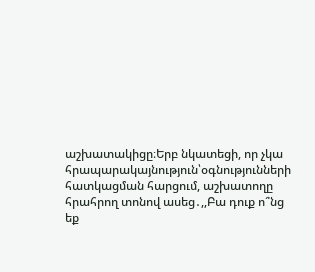աշխատակիցը։Երբ նկատեցի, որ չկա հրապարակայնություն՝օգնությունների հատկացման հարցում, աշխատողը հրահրող տոնով ասեց․,,Բա դուք ո՞նց եք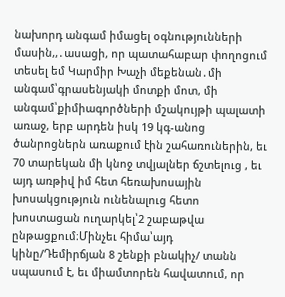նախորդ անգամ իմացել օգնությունների մասին,,․ասացի, որ պատահաբար փողոցում տեսել եմ Կարմիր Խաչի մեքենան․մի անգամ՝գրասենյակի մոտքի մոտ, մի անգամ՝քիմիագործների մշակույթի պալատի առաջ, երբ արդեն իսկ 19 կգ-անոց ծանրոցներն առաքում էին շահառուներին, եւ 70 տարեկան մի կնոջ տվյալներ ճշտելուց , եւ այդ առթիվ իմ հետ հեռախոսային խոսակցություն ունենալուց հետո խոստացան ուղարկել՝2 շաբաթվա ընթացքում։Մինչեւ հիմա՝այդ կինը/Դեմիրճյան 8 շենքի բնակիչ/ տանն սպասում է, եւ միամտորեն հավատում, որ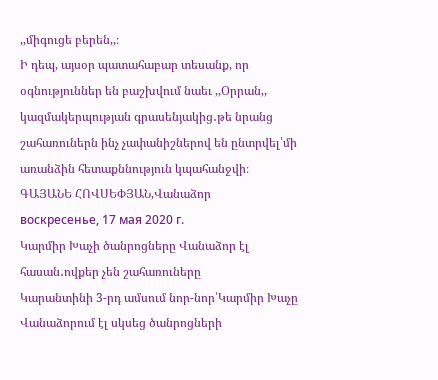,,միգուցե բերեն,,։
Ի դեպ, այսօր պատահաբար տեսանք, որ օգնություններ են բաշխվում նաեւ ,,Օրրան,, կազմակերպության գրասենյակից․թե նրանց շահառուներն ինչ չափանիշներով են ընտրվել՝մի առանձին հետաքննություն կպահանջվի։
ԳԱՅԱՆԵ ՀՈՎՍԵՓՅԱՆ,Վանաձոր
воскресенье, 17 мая 2020 г.
Կարմիր Խաչի ծանրոցները Վանաձոր էլ հասան․ովքեր չեն շահառուները
Կարանտինի 3-րդ ամսում նոր-նոր՝Կարմիր Խաչը Վանաձորում էլ սկսեց ծանրոցների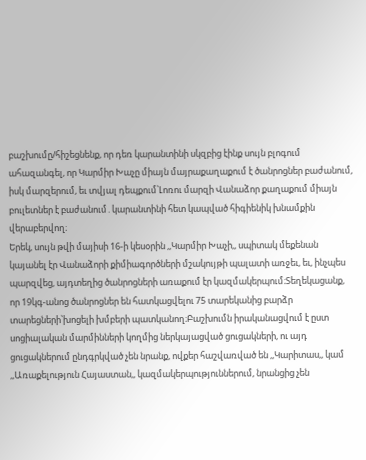բաշխումը/հիշեցնենք, որ դեռ կարանտինի սկզբից էինք սույն բլոգում ահազանգել, որ Կարմիր Խաչը միայն մայրաքաղաքում է ծանրոցներ բաժանում, իսկ մարզերում, եւ տվյալ դեպքում՝Լոռու մարզի Վանաձոր քաղաքում միայն բուլետներ է բաժանում․կարանտինի հետ կապված հիգիենիկ խնամքին վերաբերվող։
Երեկ, սույն թվի մայիսի 16-ի կեսօրին ,,Կարմիր Խաչի,, սպիտակ մեքենան կայանել էր Վանաձորի քիմիագործների մշակույթի պալատի առջեւ, եւ, ինչպես պարզվեց, այդտեղից ծանրոցների առաքում էր կազմակերպում։Տեղեկացանք, որ 19կգ-անոց ծանրոցներ են հատկացվելու 75 տարեկանից բարձր տարեցների՝խոցելի խմբերի պատկանող։Բաշխումն իրականացվում է ըստ սոցիալական մարմինների կողմից ներկայացված ցուցակների, ու այդ ցուցակներում ընդգրկված չեն նրանք, ովքեր հաշվառված են ,,Կարիտաս,, կամ ,,Առաքելություն Հայաստան,, կազմակերպություններում, նրանցից չեն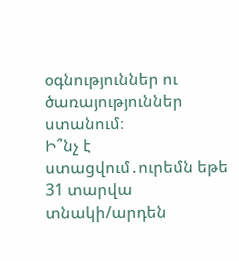օգնություններ ու ծառայություններ ստանում։
Ի՞նչ է ստացվում․ուրեմն եթե 31 տարվա տնակի/արդեն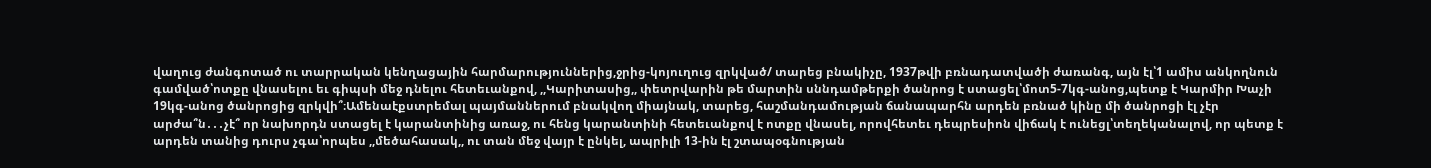վաղուց ժանգոտած ու տարրական կենղացային հարմարություններից,ջրից-կոյուղուց զրկված/ տարեց բնակիչը, 1937թվի բռնադատվածի ժառանգ, այն էլ՝1 ամիս անկողնուն գամված՝ոտքը վնասելու եւ գիպսի մեջ դնելու հետեւանքով, ,,Կարիտասից,, փետրվարին թե մարտին սննդամթերքի ծանրոց է ստացել՝մոտ5-7կգ-անոց,պետք է Կարմիր Խաչի 19կգ-անոց ծանրոցից զրկվի՞։Ամենաէքստրեմալ պայմաններում բնակվող միայնակ, տարեց, հաշմանդամության ճանապարհն արդեն բռնած կինը մի ծանրոցի էլ չէր արժա՞ն․․․չէ՞ որ նախորդն ստացել է կարանտինից առաջ, ու հենց կարանտինի հետեւանքով է ոտքը վնասել, որովհետեւ դեպրեսիոն վիճակ է ունեցլ՝տեղեկանալով, որ պետք է արդեն տանից դուրս չգա՝որպես ,,մեծահասակ,, ու տան մեջ վայր է ընկել, ապրիլի 13-ին էլ շտապօգնության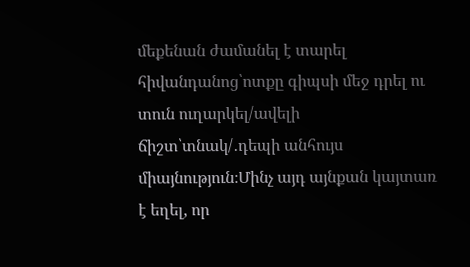մեքենան ժամանել է տարել հիվանդանոց՝ոտքը գիպսի մեջ դրել ու տուն ուղարկել/ավելի ճիշտ՝տնակ/․դեպի անհույս միայնություն։Մինչ այդ այնքան կայտառ է եղել, որ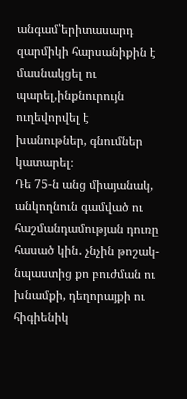անգամ՝երիտասարդ զարմիկի հարսանիքին է մասնակցել ու պարել,ինքնուրույն ուղեվորվել է խանութներ, գնումներ կատարել։
Դե 75-ն անց միայանակ, անկողնուն գամված ու հաշմանդամության դուռը հասած կին․ չնչին թոշակ-նպաստից քո բուժման ու խնամքի, դեղորայքի ու հիգիենիկ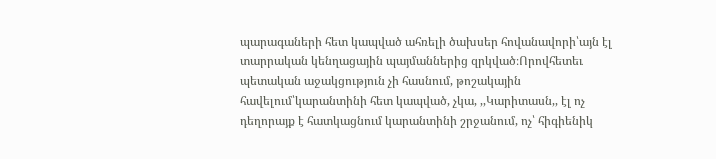պարագաների հետ կապված ահռելի ծախսեր հովանավորի՝այն էլ տարրական կենղացային պայմաններից զրկված։Որովհետեւ պետական աջակցություն չի հասնում, թոշակային հավելում՝կարանտինի հետ կապված, չկա, ,,Կարիտասն,, էլ ոչ դեղորայք է հատկացնում կարանտինի շրջանում, ոչ՝ հիգիենիկ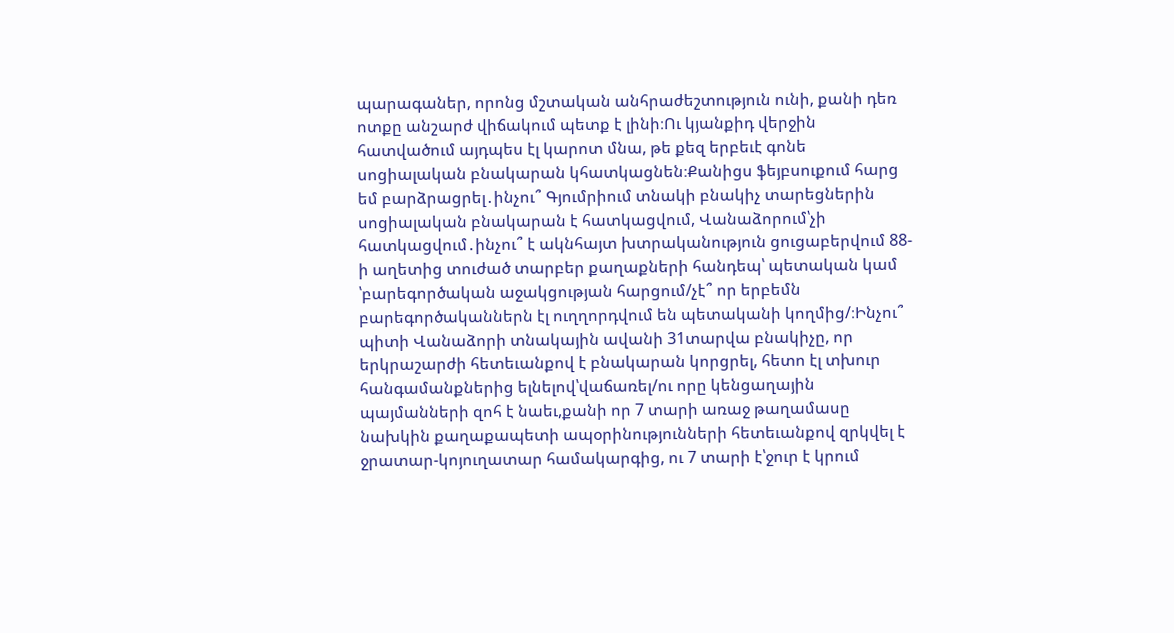պարագաներ, որոնց մշտական անհրաժեշտություն ունի, քանի դեռ ոտքը անշարժ վիճակում պետք է լինի։Ու կյանքիդ վերջին հատվածում այդպես էլ կարոտ մնա, թե քեզ երբեւէ գոնե սոցիալական բնակարան կհատկացնեն։Քանիցս ֆեյբսուքում հարց եմ բարձրացրել․ինչու՞ Գյումրիում տնակի բնակիչ տարեցներին սոցիալական բնակարան է հատկացվում, Վանաձորում՝չի հատկացվում․ինչու՞ է ակնհայտ խտրականություն ցուցաբերվում 88-ի աղետից տուժած տարբեր քաղաքների հանդեպ՝ պետական կամ ՝բարեգործական աջակցության հարցում/չէ՞ որ երբեմն բարեգործականներն էլ ուղղորդվում են պետականի կողմից/։Ինչու՞ պիտի Վանաձորի տնակային ավանի 31տարվա բնակիչը, որ երկրաշարժի հետեւանքով է բնակարան կորցրել, հետո էլ տխուր հանգամանքներից ելնելով՝վաճառել/ու որը կենցաղային պայմանների զոհ է նաեւ,քանի որ 7 տարի առաջ թաղամասը նախկին քաղաքապետի ապօրինությունների հետեւանքով զրկվել է ջրատար-կոյուղատար համակարգից, ու 7 տարի է՝ջուր է կրում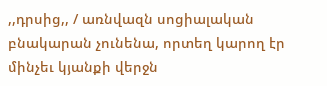,,դրսից,, / առնվազն սոցիալական բնակարան չունենա, որտեղ կարող էր մինչեւ կյանքի վերջն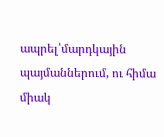ապրել՝մարդկային պայմաններում, ու հիմա միակ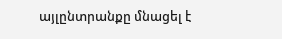այլընտրանքը մնացել է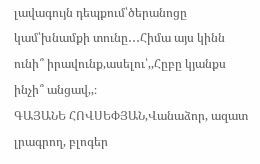լավագույն դեպքում՝ծերանոցը կամ՝խնամքի տունը․․․Հիմա այս կինն ունի՞ իրավունք,ասելու՝,,Հըբը կյանքս ինչի՞ անցավ,,։
ԳԱՅԱՆԵ ՀՈՎՍԵՓՅԱՆ,Վանաձոր, ազատ լրագրող, բլոգեր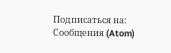Подписаться на:
Сообщения (Atom)